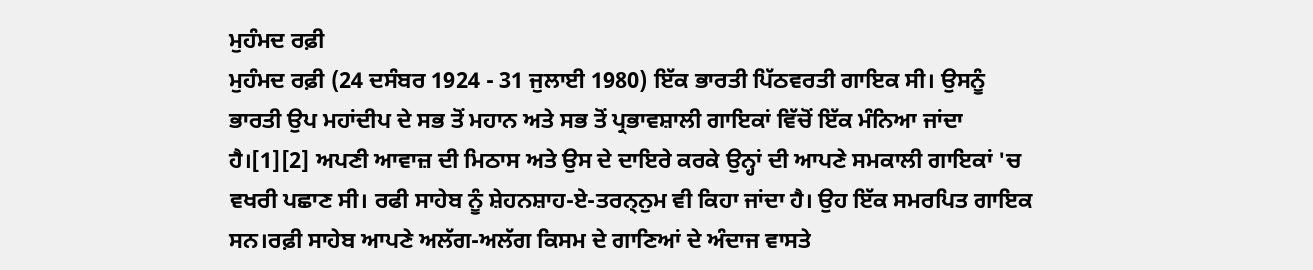ਮੁਹੰਮਦ ਰਫ਼ੀ
ਮੁਹੰਮਦ ਰਫ਼ੀ (24 ਦਸੰਬਰ 1924 - 31 ਜੁਲਾਈ 1980) ਇੱਕ ਭਾਰਤੀ ਪਿੱਠਵਰਤੀ ਗਾਇਕ ਸੀ। ਉਸਨੂੰ ਭਾਰਤੀ ਉਪ ਮਹਾਂਦੀਪ ਦੇ ਸਭ ਤੋਂ ਮਹਾਨ ਅਤੇ ਸਭ ਤੋਂ ਪ੍ਰਭਾਵਸ਼ਾਲੀ ਗਾਇਕਾਂ ਵਿੱਚੋਂ ਇੱਕ ਮੰਨਿਆ ਜਾਂਦਾ ਹੈ।[1][2] ਅਪਣੀ ਆਵਾਜ਼ ਦੀ ਮਿਠਾਸ ਅਤੇ ਉਸ ਦੇ ਦਾਇਰੇ ਕਰਕੇ ਉਨ੍ਹਾਂ ਦੀ ਆਪਣੇ ਸਮਕਾਲੀ ਗਾਇਕਾਂ 'ਚ ਵਖਰੀ ਪਛਾਣ ਸੀ। ਰਫੀ ਸਾਹੇਬ ਨੂੰ ਸ਼ੇਹਨਸ਼ਾਹ-ਏ-ਤਰਨ੍ਨੁਮ ਵੀ ਕਿਹਾ ਜਾਂਦਾ ਹੈ। ਉਹ ਇੱਕ ਸਮਰਪਿਤ ਗਾਇਕ ਸਨ।ਰਫ਼ੀ ਸਾਹੇਬ ਆਪਣੇ ਅਲੱਗ-ਅਲੱਗ ਕਿਸਮ ਦੇ ਗਾਣਿਆਂ ਦੇ ਅੰਦਾਜ ਵਾਸਤੇ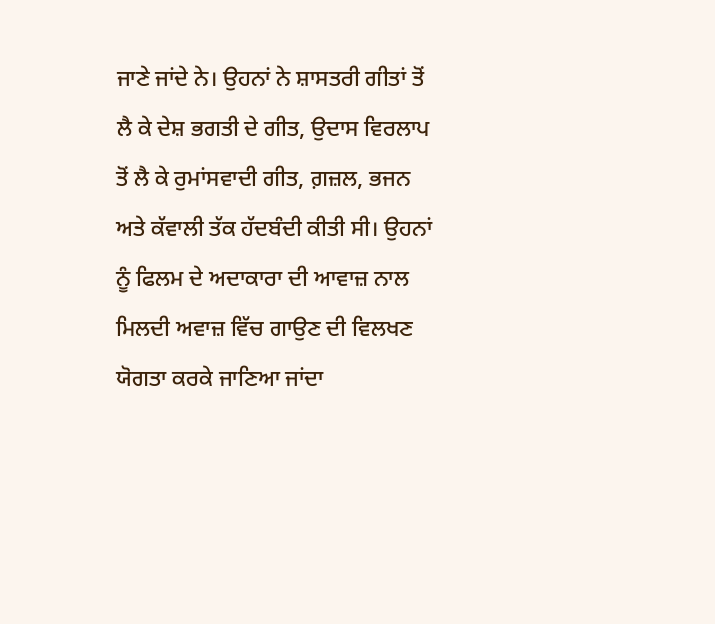ਜਾਣੇ ਜਾਂਦੇ ਨੇ। ਉਹਨਾਂ ਨੇ ਸ਼ਾਸਤਰੀ ਗੀਤਾਂ ਤੋਂ ਲੈ ਕੇ ਦੇਸ਼ ਭਗਤੀ ਦੇ ਗੀਤ, ਉਦਾਸ ਵਿਰਲਾਪ ਤੋਂ ਲੈ ਕੇ ਰੁਮਾਂਸਵਾਦੀ ਗੀਤ, ਗ਼ਜ਼ਲ, ਭਜਨ ਅਤੇ ਕੱਵਾਲੀ ਤੱਕ ਹੱਦਬੰਦੀ ਕੀਤੀ ਸੀ। ਉਹਨਾਂ ਨੂੰ ਫਿਲਮ ਦੇ ਅਦਾਕਾਰਾ ਦੀ ਆਵਾਜ਼ ਨਾਲ ਮਿਲਦੀ ਅਵਾਜ਼ ਵਿੱਚ ਗਾਉਣ ਦੀ ਵਿਲਖਣ ਯੋਗਤਾ ਕਰਕੇ ਜਾਣਿਆ ਜਾਂਦਾ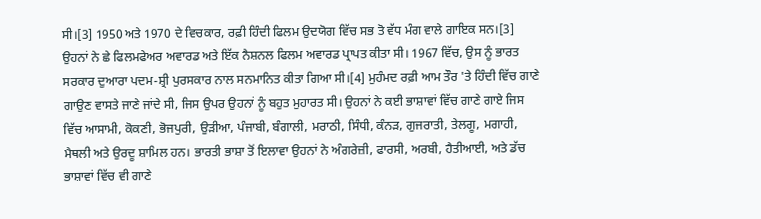ਸੀ।[3] 1950 ਅਤੇ 1970 ਦੇ ਵਿਚਕਾਰ, ਰਫ਼ੀ ਹਿੰਦੀ ਫਿਲਮ ਉਦਯੋਗ ਵਿੱਚ ਸਭ ਤੋ ਵੱਧ ਮੰਗ ਵਾਲੇ ਗਾਇਕ ਸਨ।[3] ਉਹਨਾਂ ਨੇ ਛੇ ਫਿਲਮਫੇਅਰ ਅਵਾਰਡ ਅਤੇ ਇੱਕ ਨੈਸ਼ਨਲ ਫਿਲਮ ਅਵਾਰਡ ਪ੍ਰਾਪਤ ਕੀਤਾ ਸੀ। 1967 ਵਿੱਚ, ਉਸ ਨੂੰ ਭਾਰਤ ਸਰਕਾਰ ਦੁਆਰਾ ਪਦਮ-ਸ਼੍ਰੀ ਪੁਰਸਕਾਰ ਨਾਲ ਸਨਮਾਨਿਤ ਕੀਤਾ ਗਿਆ ਸੀ।[4] ਮੁਹੰਮਦ ਰਫ਼ੀ ਆਮ ਤੌਰ 'ਤੇ ਹਿੰਦੀ ਵਿੱਚ ਗਾਣੇ ਗਾਉਣ ਵਾਸਤੇ ਜਾਣੇ ਜਾਂਦੇ ਸੀ, ਜਿਸ ਉਪਰ ਉਹਨਾਂ ਨੂੰ ਬਹੁਤ ਮੁਹਾਰਤ ਸੀ। ਉਹਨਾਂ ਨੇ ਕਈ ਭਾਸ਼ਾਵਾਂ ਵਿੱਚ ਗਾਣੇ ਗਾਏ ਜਿਸ ਵਿੱਚ ਆਸਾਮੀ, ਕੋਕਣੀ, ਭੋਜਪੁਰੀ, ਉੜੀਆ, ਪੰਜਾਬੀ, ਬੰਗਾਲੀ, ਮਰਾਠੀ, ਸਿੰਧੀ, ਕੰਨੜ, ਗੁਜਰਾਤੀ, ਤੇਲਗੂ, ਮਗਾਹੀ, ਮੈਥਲੀ ਅਤੇ ਉਰਦੂ ਸ਼ਾਮਿਲ ਹਨ। ਭਾਰਤੀ ਭਾਸ਼ਾ ਤੋਂ ਇਲਾਵਾ ਉਹਨਾਂ ਨੇ ਅੰਗਰੇਜ਼ੀ, ਫਾਰਸੀ, ਅਰਬੀ, ਹੈਤੀਆਈ, ਅਤੇ ਡੱਚ ਭਾਸ਼ਾਵਾਂ ਵਿੱਚ ਵੀ ਗਾਣੇ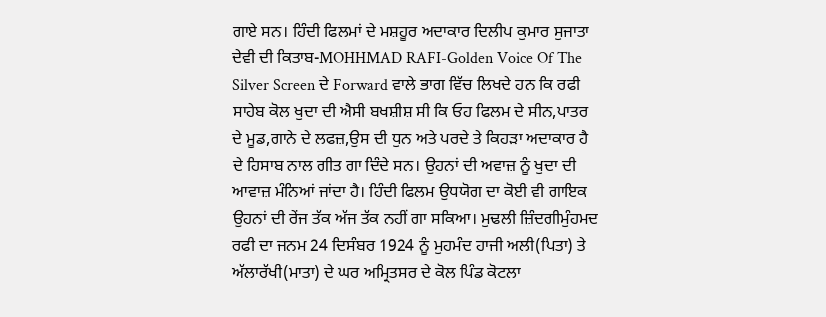ਗਾਏ ਸਨ। ਹਿੰਦੀ ਫਿਲਮਾਂ ਦੇ ਮਸ਼ਹੂਰ ਅਦਾਕਾਰ ਦਿਲੀਪ ਕੁਮਾਰ ਸੁਜਾਤਾ ਦੇਵੀ ਦੀ ਕਿਤਾਬ-MOHHMAD RAFI-Golden Voice Of The Silver Screen ਦੇ Forward ਵਾਲੇ ਭਾਗ ਵਿੱਚ ਲਿਖਦੇ ਹਨ ਕਿ ਰਫੀ ਸਾਹੇਬ ਕੋਲ ਖੁਦਾ ਦੀ ਐਸੀ ਬਖਸ਼ੀਸ਼ ਸੀ ਕਿ ਓਹ ਫਿਲਮ ਦੇ ਸੀਨ,ਪਾਤਰ ਦੇ ਮੂਡ,ਗਾਨੇ ਦੇ ਲਫਜ਼,ਉਸ ਦੀ ਧੁਨ ਅਤੇ ਪਰਦੇ ਤੇ ਕਿਹੜਾ ਅਦਾਕਾਰ ਹੈ ਦੇ ਹਿਸਾਬ ਨਾਲ ਗੀਤ ਗਾ ਦਿੰਦੇ ਸਨ। ਉਹਨਾਂ ਦੀ ਅਵਾਜ਼ ਨੂੰ ਖੁਦਾ ਦੀ ਆਵਾਜ਼ ਮੰਨਿਆਂ ਜਾਂਦਾ ਹੈ। ਹਿੰਦੀ ਫਿਲਮ ਉਧਯੋਗ ਦਾ ਕੋਈ ਵੀ ਗਾਇਕ ਉਹਨਾਂ ਦੀ ਰੇਂਜ ਤੱਕ ਅੱਜ ਤੱਕ ਨਹੀਂ ਗਾ ਸਕਿਆ। ਮੁਢਲੀ ਜ਼ਿੰਦਗੀਮੁੰਹਮਦ ਰਫੀ ਦਾ ਜਨਮ 24 ਦਿਸੰਬਰ 1924 ਨੂੰ ਮੁਹਮੰਦ ਹਾਜੀ ਅਲੀ(ਪਿਤਾ) ਤੇ ਅੱਲਾਰੱਖੀ(ਮਾਤਾ) ਦੇ ਘਰ ਅਮ੍ਰਿਤਸਰ ਦੇ ਕੋਲ ਪਿੰਡ ਕੋਟਲਾ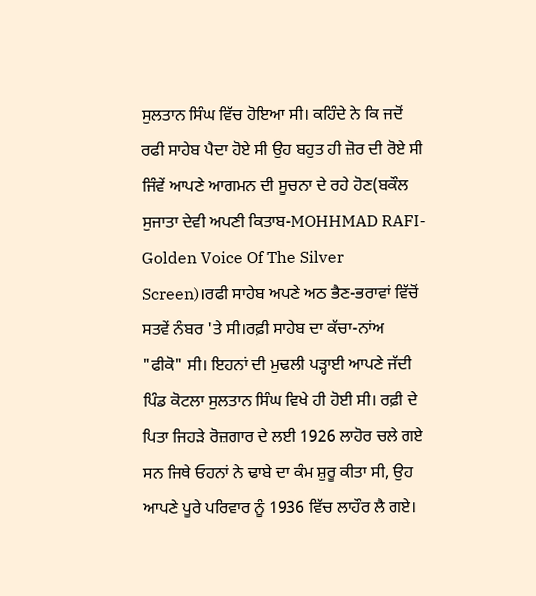ਸੁਲਤਾਨ ਸਿੰਘ ਵਿੱਚ ਹੋਇਆ ਸੀ। ਕਹਿੰਦੇ ਨੇ ਕਿ ਜਦੋਂ ਰਫੀ ਸਾਹੇਬ ਪੈਦਾ ਹੋਏ ਸੀ ਉਹ ਬਹੁਤ ਹੀ ਜ਼ੋਰ ਦੀ ਰੋਏ ਸੀ ਜਿੰਵੇਂ ਆਪਣੇ ਆਗਮਨ ਦੀ ਸੂਚਨਾ ਦੇ ਰਹੇ ਹੋਣ(ਬਕੌਲ ਸੁਜਾਤਾ ਦੇਵੀ ਅਪਣੀ ਕਿਤਾਬ-MOHHMAD RAFI-Golden Voice Of The Silver Screen)।ਰਫੀ ਸਾਹੇਬ ਅਪਣੇ ਅਠ ਭੈਣ-ਭਰਾਵਾਂ ਵਿੱਚੋਂ ਸਤਵੇਂ ਨੰਬਰ 'ਤੇ ਸੀ।ਰਫ਼ੀ ਸਾਹੇਬ ਦਾ ਕੱਚਾ-ਨਾਂਅ "ਫੀਕੋ" ਸੀ। ਇਹਨਾਂ ਦੀ ਮੁਢਲੀ ਪੜ੍ਹਾਈ ਆਪਣੇ ਜੱਦੀ ਪਿੰਡ ਕੋਟਲਾ ਸੁਲਤਾਨ ਸਿੰਘ ਵਿਖੇ ਹੀ ਹੋਈ ਸੀ। ਰਫ਼ੀ ਦੇ ਪਿਤਾ ਜਿਹੜੇ ਰੋਜ਼ਗਾਰ ਦੇ ਲਈ 1926 ਲਾਹੋਰ ਚਲੇ ਗਏ ਸਨ ਜਿਥੇ ਓਹਨਾਂ ਨੇ ਢਾਬੇ ਦਾ ਕੰਮ ਸ਼ੁਰੂ ਕੀਤਾ ਸੀ, ਉਹ ਆਪਣੇ ਪੂਰੇ ਪਰਿਵਾਰ ਨੂੰ 1936 ਵਿੱਚ ਲਾਹੌਰ ਲੈ ਗਏ।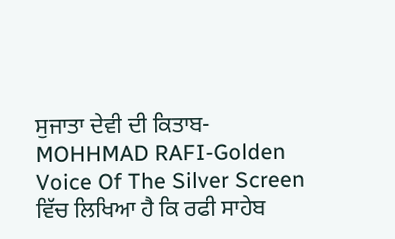ਸੁਜਾਤਾ ਦੇਵੀ ਦੀ ਕਿਤਾਬ-MOHHMAD RAFI-Golden Voice Of The Silver Screen ਵਿੱਚ ਲਿਖਿਆ ਹੈ ਕਿ ਰਫੀ ਸਾਹੇਬ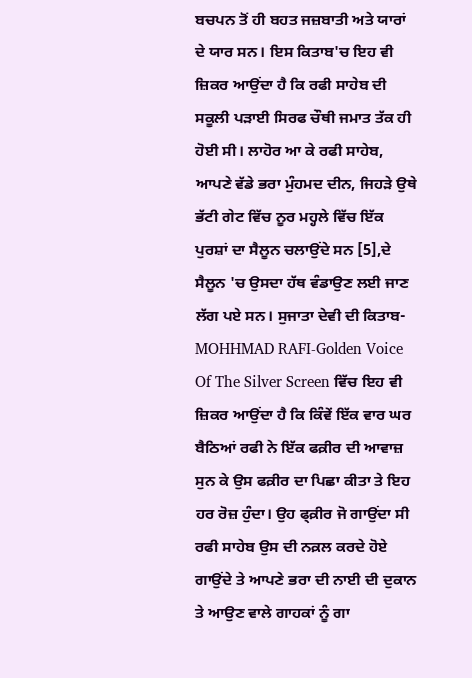ਬਚਪਨ ਤੋਂ ਹੀ ਬਹਤ ਜਜ਼ਬਾਤੀ ਅਤੇ ਯਾਰਾਂ ਦੇ ਯਾਰ ਸਨ। ਇਸ ਕਿਤਾਬ'ਚ ਇਹ ਵੀ ਜ਼ਿਕਰ ਆਉਂਦਾ ਹੈ ਕਿ ਰਫੀ ਸਾਹੇਬ ਦੀ ਸਕੂਲੀ ਪੜਾਈ ਸਿਰਫ ਚੌਥੀ ਜਮਾਤ ਤੱਕ ਹੀ ਹੋਈ ਸੀ। ਲਾਹੋਰ ਆ ਕੇ ਰਫੀ ਸਾਹੇਬ, ਆਪਣੇ ਵੱਡੇ ਭਰਾ ਮੁੰਹਮਦ ਦੀਨ, ਜਿਹੜੇ ਉਥੇ ਭੱਟੀ ਗੇਟ ਵਿੱਚ ਨੂਰ ਮਹ੍ਹਲੇ ਵਿੱਚ ਇੱਕ ਪੁਰਸ਼ਾਂ ਦਾ ਸੈਲੂਨ ਚਲਾਉਂਦੇ ਸਨ [5],ਦੇ ਸੈਲੂਨ 'ਚ ਉਸਦਾ ਹੱਥ ਵੰਡਾਉਣ ਲਈ ਜਾਣ ਲੱਗ ਪਏ ਸਨ। ਸੁਜਾਤਾ ਦੇਵੀ ਦੀ ਕਿਤਾਬ-MOHHMAD RAFI-Golden Voice Of The Silver Screen ਵਿੱਚ ਇਹ ਵੀ ਜ਼ਿਕਰ ਆਉਂਦਾ ਹੈ ਕਿ ਕਿੰਵੇਂ ਇੱਕ ਵਾਰ ਘਰ ਬੈਠਿਆਂ ਰਫੀ ਨੇ ਇੱਕ ਫਕ਼ੀਰ ਦੀ ਆਵਾਜ਼ ਸੁਨ ਕੇ ਉਸ ਫਕ਼ੀਰ ਦਾ ਪਿਛਾ ਕੀਤਾ ਤੇ ਇਹ ਹਰ ਰੋਜ਼ ਹੁੰਦਾ। ਉਹ ਫ੍ਕ਼ੀਰ ਜੋ ਗਾਉਂਦਾ ਸੀ ਰਫੀ ਸਾਹੇਬ ਉਸ ਦੀ ਨਕ਼ਲ ਕਰਦੇ ਹੋਏ ਗਾਉਂਦੇ ਤੇ ਆਪਣੇ ਭਰਾ ਦੀ ਨਾਈ ਦੀ ਦੁਕਾਨ ਤੇ ਆਉਣ ਵਾਲੇ ਗਾਹਕਾਂ ਨੂੰ ਗਾ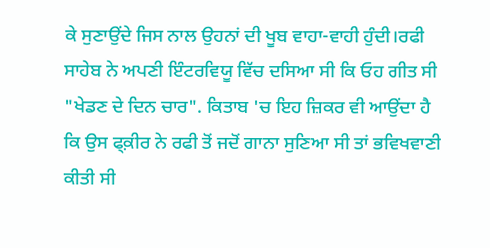ਕੇ ਸੁਣਾਉਂਦੇ ਜਿਸ ਨਾਲ ਉਹਨਾਂ ਦੀ ਖੂਬ ਵਾਹਾ-ਵਾਹੀ ਹੁੰਦੀ।ਰਫੀ ਸਾਹੇਬ ਨੇ ਅਪਣੀ ਇੰਟਰਵਿਯੂ ਵਿੱਚ ਦਸਿਆ ਸੀ ਕਿ ਓਹ ਗੀਤ ਸੀ "ਖੇਡਣ ਦੇ ਦਿਨ ਚਾਰ". ਕਿਤਾਬ 'ਚ ਇਹ ਜ਼ਿਕਰ ਵੀ ਆਉਂਦਾ ਹੈ ਕਿ ਉਸ ਫ੍ਕ਼ੀਰ ਨੇ ਰਫੀ ਤੋਂ ਜਦੋਂ ਗਾਨਾ ਸੁਣਿਆ ਸੀ ਤਾਂ ਭਵਿਖਵਾਣੀ ਕੀਤੀ ਸੀ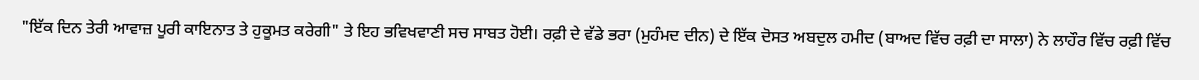"ਇੱਕ ਦਿਨ ਤੇਰੀ ਆਵਾਜ਼ ਪੂਰੀ ਕਾਇਨਾਤ ਤੇ ਹੁਕੂਮਤ ਕਰੇਗੀ" ਤੇ ਇਹ ਭਵਿਖਵਾਣੀ ਸਚ ਸਾਬਤ ਹੋਈ। ਰਫ਼ੀ ਦੇ ਵੱਡੇ ਭਰਾ (ਮੁਹੰਮਦ ਦੀਨ) ਦੇ ਇੱਕ ਦੋਸਤ ਅਬਦੁਲ ਹਮੀਦ (ਬਾਅਦ ਵਿੱਚ ਰਫ਼ੀ ਦਾ ਸਾਲਾ) ਨੇ ਲਾਹੌਰ ਵਿੱਚ ਰਫ਼ੀ ਵਿੱਚ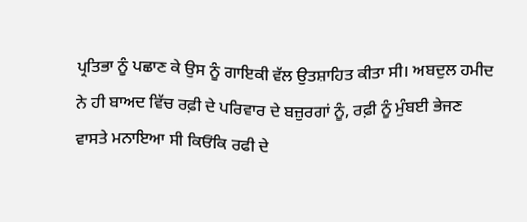ਪ੍ਰਤਿਭਾ ਨੂੰ ਪਛਾਣ ਕੇ ਉਸ ਨੂੰ ਗਾਇਕੀ ਵੱਲ ਉਤਸ਼ਾਹਿਤ ਕੀਤਾ ਸੀ। ਅਬਦੁਲ ਹਮੀਦ ਨੇ ਹੀ ਬਾਅਦ ਵਿੱਚ ਰਫ਼ੀ ਦੇ ਪਰਿਵਾਰ ਦੇ ਬਜ਼ੁਰਗਾਂ ਨੂੰ, ਰਫ਼ੀ ਨੂੰ ਮੁੰਬਈ ਭੇਜਣ ਵਾਸਤੇ ਮਨਾਇਆ ਸੀ ਕਿਓਂਕਿ ਰਫੀ ਦੇ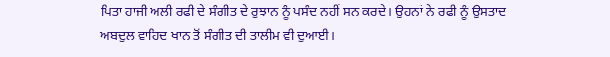ਪਿਤਾ ਹਾਜੀ ਅਲੀ ਰਫੀ ਦੇ ਸੰਗੀਤ ਦੇ ਰੁਝਾਨ ਨੂੰ ਪਸੰਦ ਨਹੀਂ ਸਨ ਕਰਦੇ। ਉਹਨਾਂ ਨੇ ਰਫੀ ਨੂੰ ਉਸਤਾਦ ਅਬਦੁਲ ਵਾਹਿਦ ਖਾਨ ਤੋਂ ਸੰਗੀਤ ਦੀ ਤਾਲੀਮ ਵੀ ਦੁਆਈ।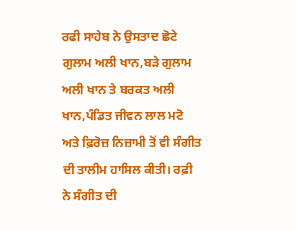ਰਫੀ ਸਾਹੇਬ ਨੇ ਉਸਤਾਦ ਛੋਟੇ ਗੁਲਾਮ ਅਲੀ ਖਾਨ,ਬੜੇ ਗੁਲਾਮ ਅਲੀ ਖਾਨ ਤੇ ਬਰਕਤ ਅਲੀ ਖਾਨ,ਪੰਡਿਤ ਜੀਵਨ ਲਾਲ ਮਟੋ ਅਤੇ ਫ਼ਿਰੋਜ਼ ਨਿਜ਼ਾਮੀ ਤੋਂ ਵੀ ਸੰਗੀਤ ਦੀ ਤਾਲੀਮ ਹਾਸਿਲ ਕੀਤੀ। ਰਫ਼ੀ ਨੇ ਸੰਗੀਤ ਦੀ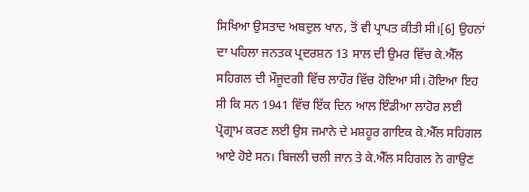ਸਿਖਿਆ ਉਸਤਾਦ ਅਬਦੁਲ ਖਾਨ, ਤੋਂ ਵੀ ਪ੍ਰਾਪਤ ਕੀਤੀ ਸੀ।[6] ਉਹਨਾਂ ਦਾ ਪਹਿਲਾ ਜਨਤਕ ਪ੍ਰਦਰਸ਼ਨ 13 ਸਾਲ ਦੀ ਉਮਰ ਵਿੱਚ ਕੇ.ਐੱਲ ਸਹਿਗਲ ਦੀ ਮੌਜੂਦਗੀ ਵਿੱਚ ਲਾਹੌਰ ਵਿੱਚ ਹੋਇਆ ਸੀ। ਹੋਇਆ ਇਹ ਸੀ ਕਿ ਸਨ 1941 ਵਿੱਚ ਇੱਕ ਦਿਨ ਆਲ ਇੰਡੀਆ ਲਾਹੋਰ ਲਈ ਪ੍ਰੋਗ੍ਰਾਮ ਕਰਣ ਲਈ ਉਸ ਜਮਾਨੇ ਦੇ ਮਸ਼ਹੂਰ ਗਾਇਕ ਕੇ.ਐੱਲ ਸਹਿਗਲ ਆਏ ਹੋਏ ਸਨ। ਬਿਜਲੀ ਚਲੀ ਜਾਨ ਤੇ ਕੇ.ਐੱਲ ਸਹਿਗਲ ਨੇ ਗਾਉਣ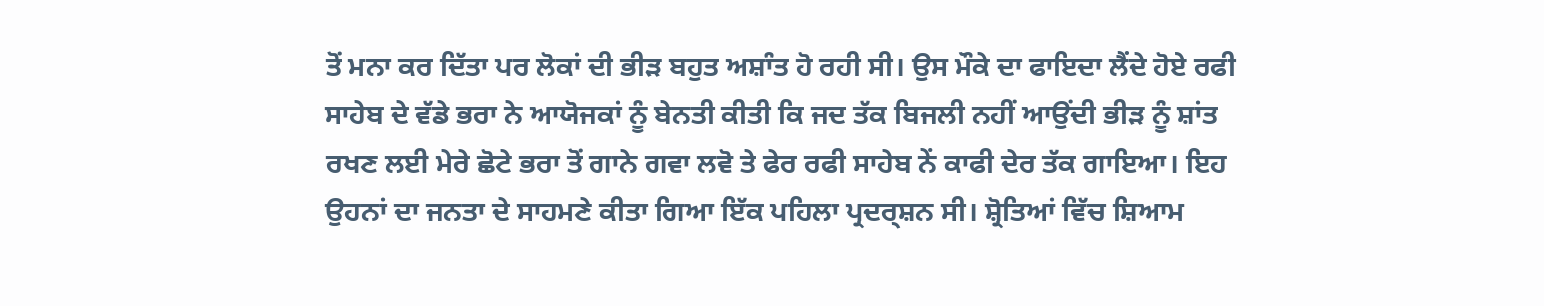ਤੋਂ ਮਨਾ ਕਰ ਦਿੱਤਾ ਪਰ ਲੋਕਾਂ ਦੀ ਭੀੜ ਬਹੁਤ ਅਸ਼ਾੰਤ ਹੋ ਰਹੀ ਸੀ। ਉਸ ਮੌਕੇ ਦਾ ਫਾਇਦਾ ਲੈਂਦੇ ਹੋਏ ਰਫੀ ਸਾਹੇਬ ਦੇ ਵੱਡੇ ਭਰਾ ਨੇ ਆਯੋਜਕਾਂ ਨੂੰ ਬੇਨਤੀ ਕੀਤੀ ਕਿ ਜਦ ਤੱਕ ਬਿਜਲੀ ਨਹੀਂ ਆਉਂਦੀ ਭੀੜ ਨੂੰ ਸ਼ਾਂਤ ਰਖਣ ਲਈ ਮੇਰੇ ਛੋਟੇ ਭਰਾ ਤੋਂ ਗਾਨੇ ਗਵਾ ਲਵੋ ਤੇ ਫੇਰ ਰਫੀ ਸਾਹੇਬ ਨੇਂ ਕਾਫੀ ਦੇਰ ਤੱਕ ਗਾਇਆ। ਇਹ ਉਹਨਾਂ ਦਾ ਜਨਤਾ ਦੇ ਸਾਹਮਣੇ ਕੀਤਾ ਗਿਆ ਇੱਕ ਪਹਿਲਾ ਪ੍ਰਦਰ੍ਸ਼ਨ ਸੀ। ਸ਼੍ਰੋਤਿਆਂ ਵਿੱਚ ਸ਼ਿਆਮ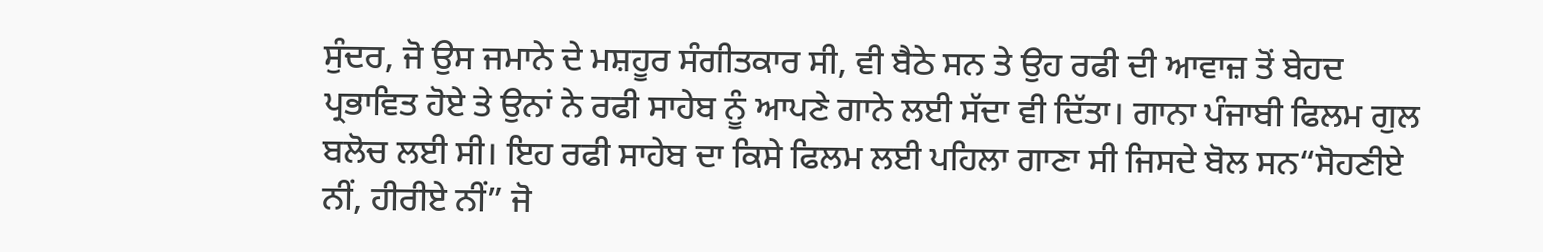ਸੁੰਦਰ, ਜੋ ਉਸ ਜਮਾਨੇ ਦੇ ਮਸ਼ਹੂਰ ਸੰਗੀਤਕਾਰ ਸੀ, ਵੀ ਬੈਠੇ ਸਨ ਤੇ ਉਹ ਰਫੀ ਦੀ ਆਵਾਜ਼ ਤੋਂ ਬੇਹਦ ਪ੍ਰਭਾਵਿਤ ਹੋਏ ਤੇ ਉਨਾਂ ਨੇ ਰਫੀ ਸਾਹੇਬ ਨੂੰ ਆਪਣੇ ਗਾਨੇ ਲਈ ਸੱਦਾ ਵੀ ਦਿੱਤਾ। ਗਾਨਾ ਪੰਜਾਬੀ ਫਿਲਮ ਗੁਲ ਬਲੋਚ ਲਈ ਸੀ। ਇਹ ਰਫੀ ਸਾਹੇਬ ਦਾ ਕਿਸੇ ਫਿਲਮ ਲਈ ਪਹਿਲਾ ਗਾਣਾ ਸੀ ਜਿਸਦੇ ਬੋਲ ਸਨ“ਸੋਹਣੀਏ ਨੀਂ, ਹੀਰੀਏ ਨੀਂ” ਜੋ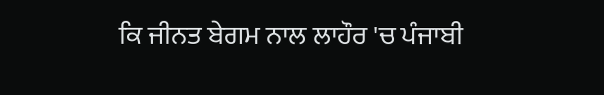ਕਿ ਜੀਨਤ ਬੇਗਮ ਨਾਲ ਲਾਹੌਰ 'ਚ ਪੰਜਾਬੀ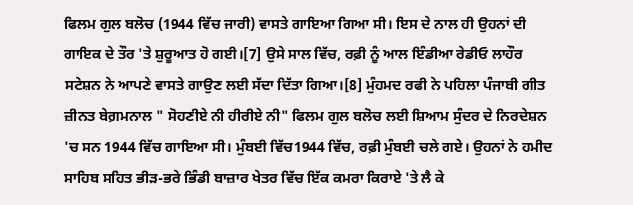ਫਿਲਮ ਗੁਲ ਬਲੋਚ (1944 ਵਿੱਚ ਜਾਰੀ) ਵਾਸਤੇ ਗਾਇਆ ਗਿਆ ਸੀ। ਇਸ ਦੇ ਨਾਲ ਹੀ ਉਹਨਾਂ ਦੀ ਗਾਇਕ ਦੇ ਤੌਰ 'ਤੇ ਸ਼ੁਰੂਆਤ ਹੋ ਗਈ।[7] ਉਸੇ ਸਾਲ ਵਿੱਚ, ਰਫ਼ੀ ਨੂੰ ਆਲ ਇੰਡੀਆ ਰੇਡੀਓ ਲਾਹੌਰ ਸਟੇਸ਼ਨ ਨੇ ਆਪਣੇ ਵਾਸਤੇ ਗਾਉਣ ਲਈ ਸੱਦਾ ਦਿੱਤਾ ਗਿਆ।[8] ਮੁੰਹਮਦ ਰਫੀ ਨੇ ਪਹਿਲਾ ਪੰਜਾਬੀ ਗੀਤ ਜ਼ੀਨਤ ਬੇਗ਼ਮਨਾਲ " ਸੋਹਣੀਏ ਨੀ ਹੀਰੀਏ ਨੀ" ਫਿਲਮ ਗੁਲ ਬਲੋਚ ਲਈ ਸ਼ਿਆਮ ਸੁੰਦਰ ਦੇ ਨਿਰਦੇਸ਼ਨ 'ਚ ਸਨ 1944 ਵਿੱਚ ਗਾਇਆ ਸੀ। ਮੁੰਬਈ ਵਿੱਚ1944 ਵਿੱਚ, ਰਫ਼ੀ ਮੁੰਬਈ ਚਲੇ ਗਏ। ਉਹਨਾਂ ਨੇ ਹਮੀਦ ਸਾਹਿਬ ਸਹਿਤ ਭੀੜ-ਭਰੇ ਭਿੰਡੀ ਬਾਜ਼ਾਰ ਖੇਤਰ ਵਿੱਚ ਇੱਕ ਕਮਰਾ ਕਿਰਾਏ 'ਤੇ ਲੈ ਕੇ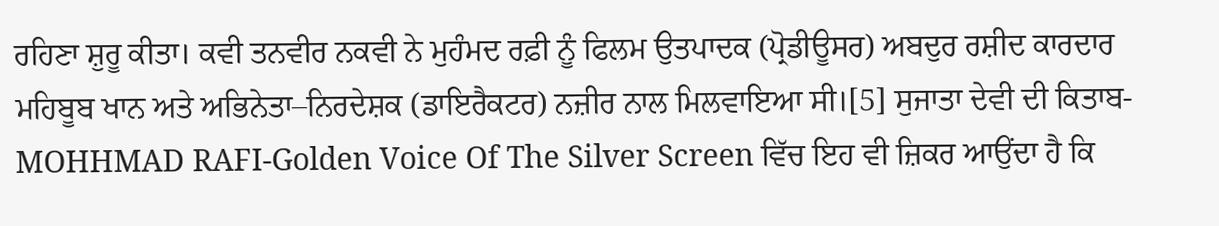ਰਹਿਣਾ ਸ਼ੁਰੂ ਕੀਤਾ। ਕਵੀ ਤਨਵੀਰ ਨਕਵੀ ਨੇ ਮੁਹੰਮਦ ਰਫ਼ੀ ਨੂੰ ਫਿਲਮ ਉਤਪਾਦਕ (ਪ੍ਰੋਡੀਊਸਰ) ਅਬਦੁਰ ਰਸ਼ੀਦ ਕਾਰਦਾਰ ਮਹਿਬੂਬ ਖਾਨ ਅਤੇ ਅਭਿਨੇਤਾ–ਨਿਰਦੇਸ਼ਕ (ਡਾਇਰੈਕਟਰ) ਨਜ਼ੀਰ ਨਾਲ ਮਿਲਵਾਇਆ ਸੀ।[5] ਸੁਜਾਤਾ ਦੇਵੀ ਦੀ ਕਿਤਾਬ-MOHHMAD RAFI-Golden Voice Of The Silver Screen ਵਿੱਚ ਇਹ ਵੀ ਜ਼ਿਕਰ ਆਉਂਦਾ ਹੈ ਕਿ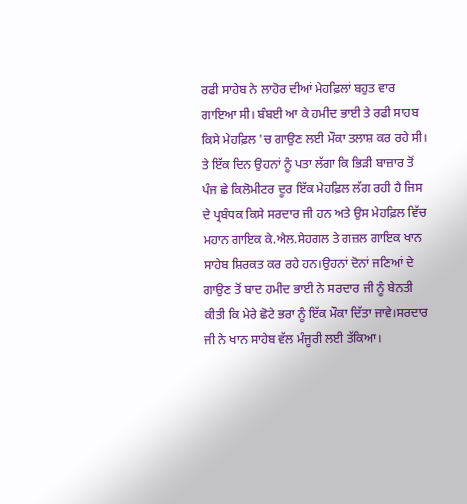ਰਫੀ ਸਾਹੇਬ ਨੇ ਲਾਹੋਰ ਦੀਆਂ ਮੇਹਫ਼ਿਲਾਂ ਬਹੁਤ ਵਾਰ ਗਾਇਆ ਸੀ। ਬੰਬਈ ਆ ਕੇ ਹਮੀਦ ਭਾਈ ਤੇ ਰਫੀ ਸਾਹਬ ਕਿਸੇ ਮੇਹਫ਼ਿਲ 'ਚ ਗਾਉਣ ਲਈ ਮੌਕਾ ਤਲਾਸ਼ ਕਰ ਰਹੇ ਸੀ। ਤੇ ਇੱਕ ਦਿਨ ਉਹਨਾਂ ਨੂੰ ਪਤਾ ਲੱਗਾ ਕਿ ਭਿੜੀ ਬਾਜ਼ਾਰ ਤੋਂ ਪੰਜ ਛੇ ਕਿਲੋਮੀਟਰ ਦੂਰ ਇੱਕ ਮੇਹਫ਼ਿਲ ਲੱਗ ਰਹੀ ਹੈ ਜਿਸ ਦੇ ਪ੍ਰਬੰਧਕ ਕਿਸੇ ਸਰਦਾਰ ਜੀ ਹਨ ਅਤੇ ਉਸ ਮੇਹਫ਼ਿਲ ਵਿੱਚ ਮਹਾਨ ਗਾਇਕ ਕੇ.ਐਲ.ਸੇਹਗਲ ਤੇ ਗਜ਼ਲ ਗਾਇਕ ਖਾਨ ਸਾਹੇਬ ਸ਼ਿਰਕਤ ਕਰ ਰਹੇ ਹਨ।ਉਹਨਾਂ ਦੋਨਾਂ ਜਣਿਆਂ ਦੇ ਗਾਉਣ ਤੋਂ ਬਾਦ ਹਮੀਦ ਭਾਈ ਨੇ ਸਰਦਾਰ ਜੀ ਨੂੰ ਬੇਨਤੀ ਕੀਤੀ ਕਿ ਮੇਰੇ ਛੋਟੇ ਭਰਾ ਨੂੰ ਇੱਕ ਮੌਕਾ ਦਿੱਤਾ ਜਾਵੇ।ਸਰਦਾਰ ਜੀ ਨੇ ਖਾਨ ਸਾਹੇਬ ਵੱਲ ਮੰਜੂਰੀ ਲਈ ਤੱਕਿਆ।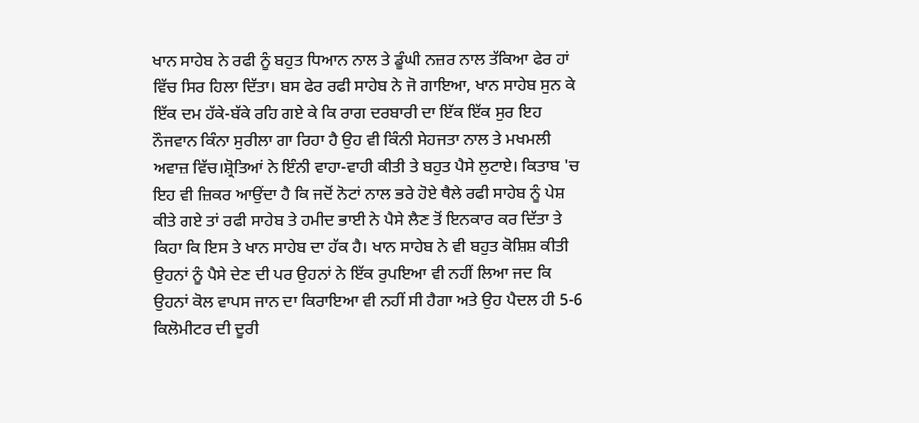ਖਾਨ ਸਾਹੇਬ ਨੇ ਰਫੀ ਨੂੰ ਬਹੁਤ ਧਿਆਨ ਨਾਲ ਤੇ ਡੂੰਘੀ ਨਜ਼ਰ ਨਾਲ ਤੱਕਿਆ ਫੇਰ ਹਾਂ ਵਿੱਚ ਸਿਰ ਹਿਲਾ ਦਿੱਤਾ। ਬਸ ਫੇਰ ਰਫੀ ਸਾਹੇਬ ਨੇ ਜੋ ਗਾਇਆ, ਖਾਨ ਸਾਹੇਬ ਸੁਨ ਕੇ ਇੱਕ ਦਮ ਹੱਕੇ-ਬੱਕੇ ਰਹਿ ਗਏ ਕੇ ਕਿ ਰਾਗ ਦਰਬਾਰੀ ਦਾ ਇੱਕ ਇੱਕ ਸੁਰ ਇਹ ਨੌਜਵਾਨ ਕਿੰਨਾ ਸੁਰੀਲਾ ਗਾ ਰਿਹਾ ਹੈ ਉਹ ਵੀ ਕਿੰਨੀ ਸੇਹਜਤਾ ਨਾਲ ਤੇ ਮਖਮਲੀ ਅਵਾਜ਼ ਵਿੱਚ।ਸ਼੍ਰੋਤਿਆਂ ਨੇ ਇੰਨੀ ਵਾਹਾ-ਵਾਹੀ ਕੀਤੀ ਤੇ ਬਹੁਤ ਪੈਸੇ ਲੁਟਾਏ। ਕਿਤਾਬ 'ਚ ਇਹ ਵੀ ਜ਼ਿਕਰ ਆਉਂਦਾ ਹੈ ਕਿ ਜਦੋਂ ਨੋਟਾਂ ਨਾਲ ਭਰੇ ਹੋਏ ਥੈਲੇ ਰਫੀ ਸਾਹੇਬ ਨੂੰ ਪੇਸ਼ ਕੀਤੇ ਗਏ ਤਾਂ ਰਫੀ ਸਾਹੇਬ ਤੇ ਹਮੀਦ ਭਾਈ ਨੇ ਪੈਸੇ ਲੈਣ ਤੋਂ ਇਨਕਾਰ ਕਰ ਦਿੱਤਾ ਤੇ ਕਿਹਾ ਕਿ ਇਸ ਤੇ ਖਾਨ ਸਾਹੇਬ ਦਾ ਹੱਕ ਹੈ। ਖਾਨ ਸਾਹੇਬ ਨੇ ਵੀ ਬਹੁਤ ਕੋਸ਼ਿਸ਼ ਕੀਤੀ ਉਹਨਾਂ ਨੂੰ ਪੈਸੇ ਦੇਣ ਦੀ ਪਰ ਉਹਨਾਂ ਨੇ ਇੱਕ ਰੁਪਇਆ ਵੀ ਨਹੀਂ ਲਿਆ ਜਦ ਕਿ ਉਹਨਾਂ ਕੋਲ ਵਾਪਸ ਜਾਨ ਦਾ ਕਿਰਾਇਆ ਵੀ ਨਹੀਂ ਸੀ ਹੈਗਾ ਅਤੇ ਉਹ ਪੈਦਲ ਹੀ 5-6 ਕਿਲੋਮੀਟਰ ਦੀ ਦੂਰੀ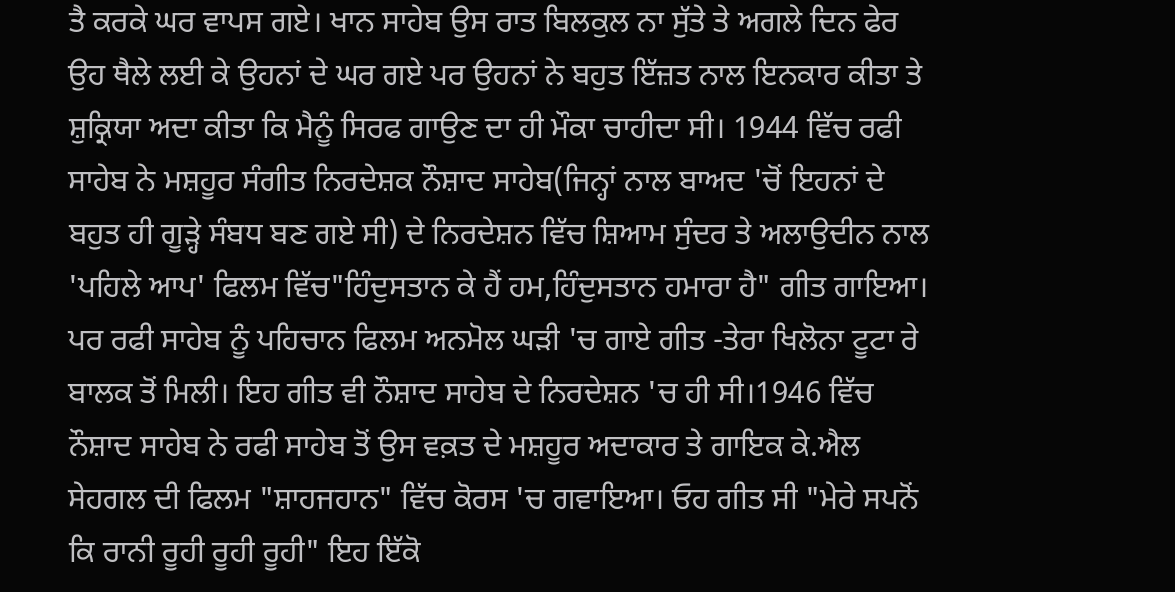ਤੈ ਕਰਕੇ ਘਰ ਵਾਪਸ ਗਏ। ਖਾਨ ਸਾਹੇਬ ਉਸ ਰਾਤ ਬਿਲਕੁਲ ਨਾ ਸੁੱਤੇ ਤੇ ਅਗਲੇ ਦਿਨ ਫੇਰ ਉਹ ਥੈਲੇ ਲਈ ਕੇ ਉਹਨਾਂ ਦੇ ਘਰ ਗਏ ਪਰ ਉਹਨਾਂ ਨੇ ਬਹੁਤ ਇੱਜ਼ਤ ਨਾਲ ਇਨਕਾਰ ਕੀਤਾ ਤੇ ਸ਼ੁਕ੍ਰਿਯਾ ਅਦਾ ਕੀਤਾ ਕਿ ਮੈਨੂੰ ਸਿਰਫ ਗਾਉਣ ਦਾ ਹੀ ਮੌਕਾ ਚਾਹੀਦਾ ਸੀ। 1944 ਵਿੱਚ ਰਫੀ ਸਾਹੇਬ ਨੇ ਮਸ਼ਹੂਰ ਸੰਗੀਤ ਨਿਰਦੇਸ਼ਕ ਨੌਸ਼ਾਦ ਸਾਹੇਬ(ਜਿਨ੍ਹਾਂ ਨਾਲ ਬਾਅਦ 'ਚੋਂ ਇਹਨਾਂ ਦੇ ਬਹੁਤ ਹੀ ਗੂੜ੍ਹੇ ਸੰਬਧ ਬਣ ਗਏ ਸੀ) ਦੇ ਨਿਰਦੇਸ਼ਨ ਵਿੱਚ ਸ਼ਿਆਮ ਸੁੰਦਰ ਤੇ ਅਲਾਉਦੀਨ ਨਾਲ 'ਪਹਿਲੇ ਆਪ' ਫਿਲਮ ਵਿੱਚ"ਹਿੰਦੁਸਤਾਨ ਕੇ ਹੈਂ ਹਮ,ਹਿੰਦੁਸਤਾਨ ਹਮਾਰਾ ਹੈ" ਗੀਤ ਗਾਇਆ। ਪਰ ਰਫੀ ਸਾਹੇਬ ਨੂੰ ਪਹਿਚਾਨ ਫਿਲਮ ਅਨਮੋਲ ਘੜੀ 'ਚ ਗਾਏ ਗੀਤ -ਤੇਰਾ ਖਿਲੋਨਾ ਟੂਟਾ ਰੇ ਬਾਲਕ ਤੋਂ ਮਿਲੀ। ਇਹ ਗੀਤ ਵੀ ਨੌਸ਼ਾਦ ਸਾਹੇਬ ਦੇ ਨਿਰਦੇਸ਼ਨ 'ਚ ਹੀ ਸੀ।1946 ਵਿੱਚ ਨੌਸ਼ਾਦ ਸਾਹੇਬ ਨੇ ਰਫੀ ਸਾਹੇਬ ਤੋਂ ਉਸ ਵਕ਼ਤ ਦੇ ਮਸ਼ਹੂਰ ਅਦਾਕਾਰ ਤੇ ਗਾਇਕ ਕੇ.ਐਲ ਸੇਹਗਲ ਦੀ ਫਿਲਮ "ਸ਼ਾਹਜਹਾਨ" ਵਿੱਚ ਕੋਰਸ 'ਚ ਗਵਾਇਆ। ਓਹ ਗੀਤ ਸੀ "ਮੇਰੇ ਸਪਨੋਂ ਕਿ ਰਾਨੀ ਰੂਹੀ ਰੂਹੀ ਰੂਹੀ" ਇਹ ਇੱਕੋ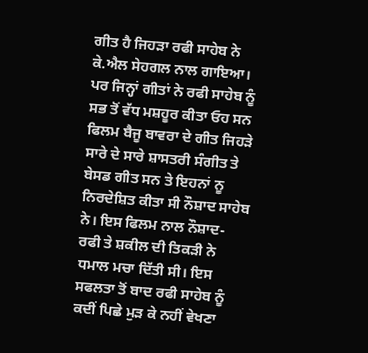ਗੀਤ ਹੈ ਜਿਹੜਾ ਰਫੀ ਸਾਹੇਬ ਨੇ ਕੇ.ਐਲ ਸੇਹਗਲ ਨਾਲ ਗਾਇਆ। ਪਰ ਜਿਨ੍ਹਾਂ ਗੀਤਾਂ ਨੇ ਰਫੀ ਸਾਹੇਬ ਨੂੰ ਸਭ ਤੋਂ ਵੱਧ ਮਸ਼ਹੂਰ ਕੀਤਾ ਓਹ ਸਨ ਫਿਲਮ ਬੈਜੂ ਬਾਵਰਾ ਦੇ ਗੀਤ ਜਿਹੜੇ ਸਾਰੇ ਦੇ ਸਾਰੇ ਸ਼ਾਸਤਰੀ ਸੰਗੀਤ ਤੇ ਬੇਸਡ ਗੀਤ ਸਨ ਤੇ ਇਹਨਾਂ ਨੂ ਨਿਰਦੇਸ਼ਿਤ ਕੀਤਾ ਸੀ ਨੌਸ਼ਾਦ ਸਾਹੇਬ ਨੇ। ਇਸ ਫਿਲਮ ਨਾਲ ਨੌਸ਼ਾਦ- ਰਫੀ ਤੇ ਸ਼ਕੀਲ ਦੀ ਤਿਕੜੀ ਨੇ ਧਮਾਲ ਮਚਾ ਦਿੱਤੀ ਸੀ। ਇਸ ਸਫਲਤਾ ਤੋਂ ਬਾਦ ਰਫੀ ਸਾਹੇਬ ਨੂੰ ਕਦੀਂ ਪਿਛੇ ਮੁੜ ਕੇ ਨਹੀਂ ਵੇਖਣਾ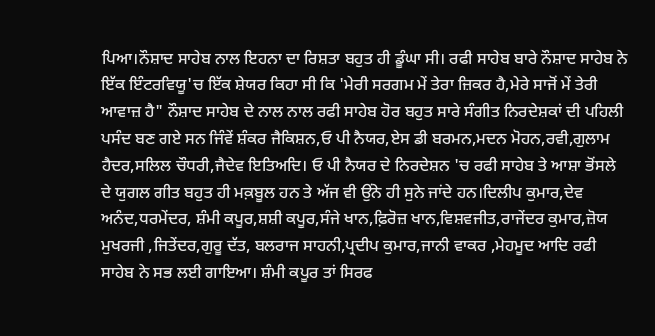ਪਿਆ।ਨੌਸ਼ਾਦ ਸਾਹੇਬ ਨਾਲ ਇਹਨਾ ਦਾ ਰਿਸ਼ਤਾ ਬਹੁਤ ਹੀ ਡੂੰਘਾ ਸੀ। ਰਫੀ ਸਾਹੇਬ ਬਾਰੇ ਨੌਸ਼ਾਦ ਸਾਹੇਬ ਨੇ ਇੱਕ ਇੰਟਰਵਿਯੂ'ਚ ਇੱਕ ਸ਼ੇਯਰ ਕਿਹਾ ਸੀ ਕਿ 'ਮੇਰੀ ਸਰਗਮ ਮੇਂ ਤੇਰਾ ਜ਼ਿਕਰ ਹੈ,ਮੇਰੇ ਸਾਜੋਂ ਮੇਂ ਤੇਰੀ ਆਵਾਜ਼ ਹੈ" ਨੌਸ਼ਾਦ ਸਾਹੇਬ ਦੇ ਨਾਲ ਨਾਲ ਰਫੀ ਸਾਹੇਬ ਹੋਰ ਬਹੁਤ ਸਾਰੇ ਸੰਗੀਤ ਨਿਰਦੇਸ਼ਕਾਂ ਦੀ ਪਹਿਲੀ ਪਸੰਦ ਬਣ ਗਏ ਸਨ ਜਿੰਵੇਂ ਸ਼ੰਕਰ ਜੈਕਿਸ਼ਨ,ਓ ਪੀ ਨੈਯਰ,ਏਸ ਡੀ ਬਰਮਨ,ਮਦਨ ਮੋਹਨ,ਰਵੀ,ਗੁਲਾਮ ਹੈਦਰ,ਸਲਿਲ ਚੌਧਰੀ,ਜੈਦੇਵ ਇਤਿਅਦਿ। ਓ ਪੀ ਨੈਯਰ ਦੇ ਨਿਰਦੇਸ਼ਨ 'ਚ ਰਫੀ ਸਾਹੇਬ ਤੇ ਆਸ਼ਾ ਭੋਂਸਲੇ ਦੇ ਯੁਗਲ ਗੀਤ ਬਹੁਤ ਹੀ ਮਕ਼ਬੂਲ ਹਨ ਤੇ ਅੱਜ ਵੀ ਉਂਨੇ ਹੀ ਸੁਨੇ ਜਾਂਦੇ ਹਨ।ਦਿਲੀਪ ਕੁਮਾਰ,ਦੇਵ ਅਨੰਦ,ਧਰਮੇਂਦਰ, ਸ਼ੰਮੀ ਕਪੂਰ,ਸ਼ਸ਼ੀ ਕਪੂਰ,ਸੰਜੇ ਖਾਨ,ਫ਼ਿਰੋਜ਼ ਖਾਨ,ਵਿਸ਼ਵਜੀਤ,ਰਾਜੇਂਦਰ ਕੁਮਾਰ,ਜ਼ੋਯ ਮੁਖਰਜੀ ,ਜਿਤੇਂਦਰ,ਗੁਰੂ ਦੱਤ, ਬਲਰਾਜ ਸਾਹਨੀ,ਪ੍ਰਦੀਪ ਕੁਮਾਰ,ਜਾਨੀ ਵਾਕਰ ,ਮੇਹਮੂਦ ਆਦਿ ਰਫੀ ਸਾਹੇਬ ਨੇ ਸਭ ਲਈ ਗਾਇਆ। ਸ਼ੰਮੀ ਕਪੂਰ ਤਾਂ ਸਿਰਫ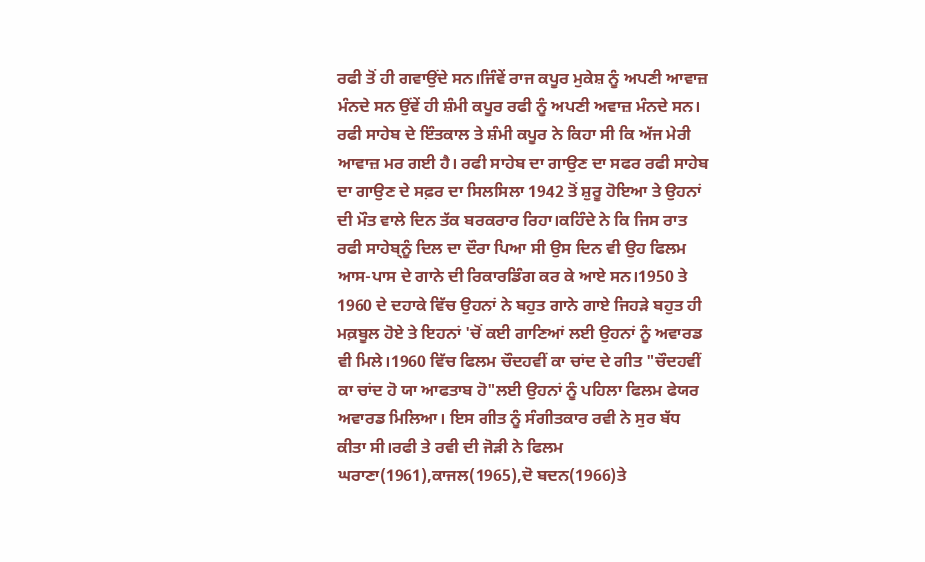ਰਫੀ ਤੋਂ ਹੀ ਗਵਾਉਂਦੇ ਸਨ।ਜਿੰਵੇਂ ਰਾਜ ਕਪੂਰ ਮੁਕੇਸ਼ ਨੂੰ ਅਪਣੀ ਆਵਾਜ਼ ਮੰਨਦੇ ਸਨ ਉਂਵੇਂ ਹੀ ਸ਼ੰਮੀ ਕਪੂਰ ਰਫੀ ਨੂੰ ਅਪਣੀ ਅਵਾਜ਼ ਮੰਨਦੇ ਸਨ। ਰਫੀ ਸਾਹੇਬ ਦੇ ਇੰਤਕਾਲ ਤੇ ਸ਼ੰਮੀ ਕਪੂਰ ਨੇ ਕਿਹਾ ਸੀ ਕਿ ਅੱਜ ਮੇਰੀ ਆਵਾਜ਼ ਮਰ ਗਈ ਹੈ। ਰਫੀ ਸਾਹੇਬ ਦਾ ਗਾਉਣ ਦਾ ਸਫਰ ਰਫੀ ਸਾਹੇਬ ਦਾ ਗਾਉਣ ਦੇ ਸਫ਼ਰ ਦਾ ਸਿਲਸਿਲਾ 1942 ਤੋਂ ਸ਼ੁਰੂ ਹੋਇਆ ਤੇ ਉਹਨਾਂ ਦੀ ਮੌਤ ਵਾਲੇ ਦਿਨ ਤੱਕ ਬਰਕਰਾਰ ਰਿਹਾ।ਕਹਿੰਦੇ ਨੇ ਕਿ ਜਿਸ ਰਾਤ ਰਫੀ ਸਾਹੇਬ੍ਨੂੰ ਦਿਲ ਦਾ ਦੌਰਾ ਪਿਆ ਸੀ ਉਸ ਦਿਨ ਵੀ ਉਹ ਫਿਲਮ ਆਸ-ਪਾਸ ਦੇ ਗਾਨੇ ਦੀ ਰਿਕਾਰਡਿੰਗ ਕਰ ਕੇ ਆਏ ਸਨ।1950 ਤੇ 1960 ਦੇ ਦਹਾਕੇ ਵਿੱਚ ਉਹਨਾਂ ਨੇ ਬਹੁਤ ਗਾਨੇ ਗਾਏ ਜਿਹੜੇ ਬਹੁਤ ਹੀ ਮਕ਼ਬੂਲ ਹੋਏ ਤੇ ਇਹਨਾਂ 'ਚੋਂ ਕਈ ਗਾਣਿਆਂ ਲਈ ਉਹਨਾਂ ਨੂੰ ਅਵਾਰਡ ਵੀ ਮਿਲੇ।1960 ਵਿੱਚ ਫਿਲਮ ਚੌਦਹਵੀਂ ਕਾ ਚਾਂਦ ਦੇ ਗੀਤ "ਚੌਦਹਵੀਂ ਕਾ ਚਾਂਦ ਹੋ ਯਾ ਆਫਤਾਬ ਹੋ"ਲਈ ਉਹਨਾਂ ਨੂੰ ਪਹਿਲਾ ਫਿਲਮ ਫੇਯਰ ਅਵਾਰਡ ਮਿਲਿਆ। ਇਸ ਗੀਤ ਨੂੰ ਸੰਗੀਤਕਾਰ ਰਵੀ ਨੇ ਸੁਰ ਬੱਧ ਕੀਤਾ ਸੀ।ਰਫੀ ਤੇ ਰਵੀ ਦੀ ਜੋੜੀ ਨੇ ਫਿਲਮ ਘਰਾਣਾ(1961),ਕਾਜਲ(1965),ਦੋ ਬਦਨ(1966)ਤੇ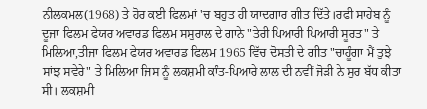ਨੀਲਕਮਲ(1968) ਤੇ ਹੋਰ ਕਈ ਫਿਲਮਾਂ 'ਚ ਬਹੁਤ ਹੀ ਯਾਦਗਾਰ ਗੀਤ ਦਿੱਤੇ।ਰਫੀ ਸਾਹੇਬ ਨੂੰ ਦੂਜਾ ਫਿਲਮ ਫੇਯਰ ਅਵਾਰਡ ਫਿਲਮ ਸਸੁਰਾਲ ਦੇ ਗਾਨੇ "ਤੇਰੀ ਪਿਆਰੀ ਪਿਆਰੀ ਸੂਰਤ" ਤੇ ਮਿਲਿਆ,ਤੀਜਾ ਫਿਲਮ ਫੇਯਰ ਅਵਾਰਡ ਫਿਲਮ 1965 ਵਿੱਚ ਦੋਸਤੀ ਦੇ ਗੀਤ "ਚਾਹੂੰਗਾ ਮੈਂ ਤੁਝੇ ਸਾਂਝ ਸਵੇਰੇ" ਤੇ ਮਿਲਿਆ ਜਿਸ ਨੂੰ ਲਕਸ਼ਮੀ ਕਾੰਤ-ਪਿਆਰੇ ਲਾਲ ਦੀ ਨਵੀਂ ਜੋੜੀ ਨੇ ਸੁਰ ਬੱਧ ਕੀਤਾ ਸੀ। ਲਕਸ਼ਮੀ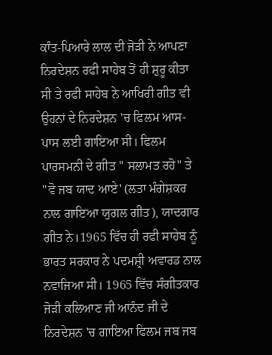ਕਾੰਤ-ਪਿਆਰੇ ਲਾਲ ਦੀ ਜੋੜੀ ਨੇ ਆਪਣਾ ਨਿਰਦੇਸ਼ਨ ਰਫੀ ਸਾਹੇਬ ਤੋਂ ਹੀ ਸ਼ੁਰੂ ਕੀਤਾ ਸੀ ਤੇ ਰਫੀ ਸਾਹੇਬ ਨੇ ਆਖਿਰੀ ਗੀਤ ਵੀ ਉਹਨਾਂ ਦੇ ਨਿਰਦੇਸ਼ਨ 'ਚ ਫਿਲਮ ਆਸ-ਪਾਸ ਲਈ ਗਾਇਆ ਸੀ। ਫਿਲਮ ਪਾਰਸਮਨੀ ਦੇ ਗੀਤ " ਸਲਾਮਤ ਰਹੋ" ਤੇ "ਵੋ ਜਬ ਯਾਦ ਆਏ' (ਲਤਾ ਮੰਗੇਸ਼ਕਰ ਨਾਲ ਗਾਇਆ ਯੁਗਲ ਗੀਤ), ਯਾਦਗਾਰ ਗੀਤ ਨੇ।1965 ਵਿੱਚ ਹੀ ਰਫੀ ਸਾਹੇਬ ਨੂੰ ਭਾਰਤ ਸਰਕਾਰ ਨੇ ਪਦਮਸ਼੍ਰੀ ਅਵਾਰਡ ਨਾਲ ਨਵਾਜਿਆ ਸੀ। 1965 ਵਿੱਚ ਸੰਗੀਤਕਾਰ ਜੋੜੀ ਕਲਿਆਣ ਜੀ ਆਨੰਦ ਜੀ ਦੇ ਨਿਰਦੇਸ਼ਨ 'ਚ ਗਾਇਆ ਫਿਲਮ ਜਬ ਜਬ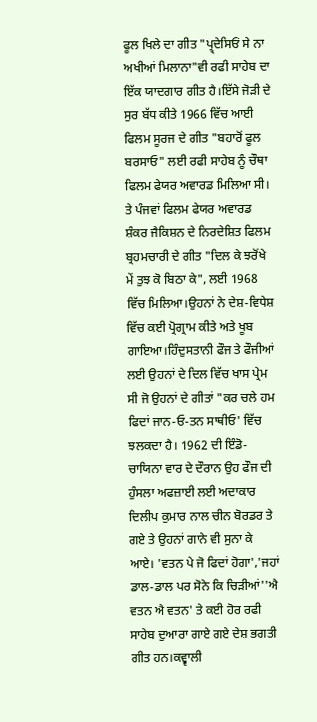ਫੂਲ ਖਿਲੇ ਦਾ ਗੀਤ "ਪ੍ਰ੍ਦੇਸਿਓਂ ਸੇ ਨਾ ਅਖੀਆਂ ਮਿਲਾਨਾ"ਵੀ ਰਫੀ ਸਾਹੇਬ ਦਾ ਇੱਕ ਯਾਦਗਾਰ ਗੀਤ ਹੈ।ਇੱਸੇ ਜੋੜੀ ਦੇ ਸੁਰ ਬੱਧ ਕੀਤੇ 1966 ਵਿੱਚ ਆਈ ਫਿਲਮ ਸੂਰਜ ਦੇ ਗੀਤ "ਬਹਾਰੋਂ ਫੂਲ ਬਰਸਾਓ" ਲਈ ਰਫੀ ਸਾਹੇਬ ਨੂੰ ਚੌਥਾ ਫਿਲਮ ਫੇਯਰ ਅਵਾਰਡ ਮਿਲਿਆ ਸੀ। ਤੇ ਪੰਜਵਾਂ ਫਿਲਮ ਫੇਯਰ ਅਵਾਰਡ ਸ਼ੰਕਰ ਜੈਕਿਸ਼ਨ ਦੇ ਨਿਰਦੇਸ਼ਿਤ ਫਿਲਮ ਬ੍ਰਹਮਚਾਰੀ ਦੇ ਗੀਤ "ਦਿਲ ਕੇ ਝਰੋਂਖੇ ਮੇਂ ਤੁਝ ਕੋ ਬਿਠਾ ਕੇ", ਲਈ 1968 ਵਿੱਚ ਮਿਲਿਆ।ਉਹਨਾਂ ਨੇ ਦੇਸ਼-ਵਿਧੇਸ਼ ਵਿੱਚ ਕਈ ਪ੍ਰੋਗ੍ਰਾਮ ਕੀਤੇ ਅਤੇ ਖੂਬ ਗਾਇਆ।ਹਿੰਦੁਸਤਾਨੀ ਫੌਜ ਤੇ ਫੌਜੀਆਂ ਲਈ ਉਹਨਾਂ ਦੇ ਦਿਲ ਵਿੱਚ ਖਾਸ ਪ੍ਰੇਮ ਸੀ ਜੋ ਉਹਨਾਂ ਦੇ ਗੀਤਾਂ "ਕਰ ਚਲੇ ਹਮ ਫਿਦਾਂ ਜਾਨ-ਓ-ਤਨ ਸਾਥੀਓ' ਵਿੱਚ ਝਲਕਦਾ ਹੈ। 1962 ਦੀ ਇੰਡੋ-ਚਾਯਿਨਾ ਵਾਰ ਦੇ ਦੌਰਾਨ ਉਹ ਫੌਜ ਦੀ ਹੁੰਸਲਾ ਅਫਜ਼ਾਈ ਲਈ ਅਦਾਕਾਰ ਦਿਲੀਪ ਕੁਮਾਰ ਨਾਲ ਚੀਨ ਬੋਰਡਰ ਤੇ ਗਏ ਤੇ ਉਹਨਾਂ ਗਾਨੇ ਵੀ ਸੁਨਾ ਕੇ ਆਏ। 'ਵਤਨ ਪੇ ਜੋ ਫਿਦਾਂ ਹੋਗਾ','ਜਹਾਂ ਡਾਲ-ਡਾਲ ਪਰ ਸੋਨੇ ਕਿ ਚਿੜੀਆਂ''ਐ ਵਤਨ ਐ ਵਤਨ' ਤੇ ਕਈ ਹੋਰ ਰਫੀ ਸਾਹੇਬ ਦੁਆਰਾ ਗਾਏ ਗਏ ਦੇਸ਼ ਭਗਤੀ ਗੀਤ ਹਨ।ਕਵ੍ਵਾਲੀ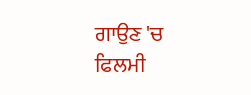ਗਾਉਣ 'ਚ ਫਿਲਮੀ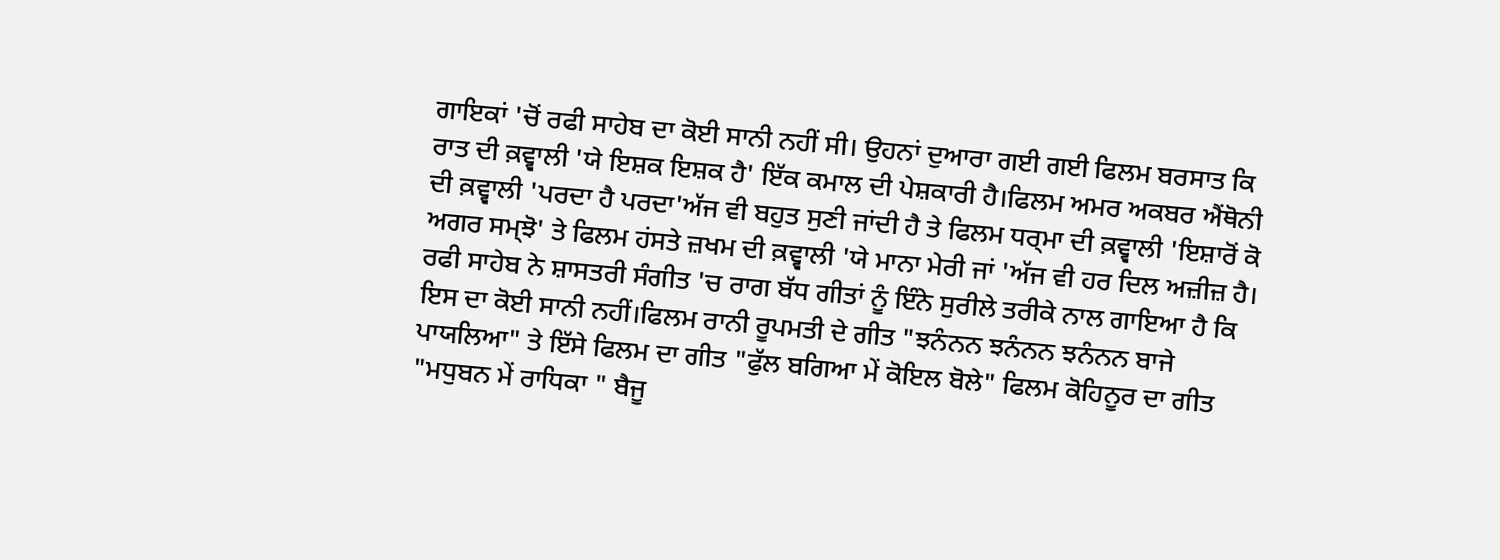ਗਾਇਕਾਂ 'ਚੋਂ ਰਫੀ ਸਾਹੇਬ ਦਾ ਕੋਈ ਸਾਨੀ ਨਹੀਂ ਸੀ। ਉਹਨਾਂ ਦੁਆਰਾ ਗਈ ਗਈ ਫਿਲਮ ਬਰਸਾਤ ਕਿ ਰਾਤ ਦੀ ਕ਼ਵ੍ਵਾਲੀ 'ਯੇ ਇਸ਼ਕ ਇਸ਼ਕ ਹੈ' ਇੱਕ ਕਮਾਲ ਦੀ ਪੇਸ਼ਕਾਰੀ ਹੈ।ਫਿਲਮ ਅਮਰ ਅਕਬਰ ਐਂਥੋਨੀ ਦੀ ਕ਼ਵ੍ਵਾਲੀ 'ਪਰਦਾ ਹੈ ਪਰਦਾ'ਅੱਜ ਵੀ ਬਹੁਤ ਸੁਣੀ ਜਾਂਦੀ ਹੈ ਤੇ ਫਿਲਮ ਧਰ੍ਮਾ ਦੀ ਕ਼ਵ੍ਵਾਲੀ 'ਇਸ਼ਾਰੋਂ ਕੋ ਅਗਰ ਸਮ੍ਝੋ' ਤੇ ਫਿਲਮ ਹਂਸਤੇ ਜ਼ਖਮ ਦੀ ਕ਼ਵ੍ਵਾਲੀ 'ਯੇ ਮਾਨਾ ਮੇਰੀ ਜਾਂ 'ਅੱਜ ਵੀ ਹਰ ਦਿਲ ਅਜ਼ੀਜ਼ ਹੈ। ਰਫੀ ਸਾਹੇਬ ਨੇ ਸ਼ਾਸਤਰੀ ਸੰਗੀਤ 'ਚ ਰਾਗ ਬੱਧ ਗੀਤਾਂ ਨੂੰ ਇੰਨੇ ਸੁਰੀਲੇ ਤਰੀਕੇ ਨਾਲ ਗਾਇਆ ਹੈ ਕਿ ਇਸ ਦਾ ਕੋਈ ਸਾਨੀ ਨਹੀਂ।ਫਿਲਮ ਰਾਨੀ ਰੂਪਮਤੀ ਦੇ ਗੀਤ "ਝਨੰਨਨ ਝਨੰਨਨ ਝਨੰਨਨ ਬਾਜੇ ਪਾਯਲਿਆ" ਤੇ ਇੱਸੇ ਫਿਲਮ ਦਾ ਗੀਤ "ਫੁੱਲ ਬਗਿਆ ਮੇਂ ਕੋਇਲ ਬੋਲੇ" ਫਿਲਮ ਕੋਹਿਨੂਰ ਦਾ ਗੀਤ "ਮਧੁਬਨ ਮੇਂ ਰਾਧਿਕਾ " ਬੈਜੂ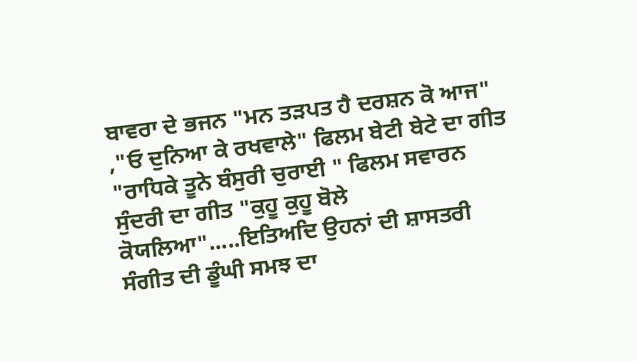ਬਾਵਰਾ ਦੇ ਭਜਨ "ਮਨ ਤੜਪਤ ਹੈ ਦਰਸ਼ਨ ਕੋ ਆਜ" ,"ਓ ਦੁਨਿਆ ਕੇ ਰਖਵਾਲੇ" ਫਿਲਮ ਬੇਟੀ ਬੇਟੇ ਦਾ ਗੀਤ "ਰਾਧਿਕੇ ਤੂਨੇ ਬੰਸੁਰੀ ਚੁਰਾਈ " ਫਿਲਮ ਸਵਾਰਨ ਸੁੰਦਰੀ ਦਾ ਗੀਤ "ਕੁਹੂ ਕੁਹੂ ਬੋਲੇ ਕੋਯਲਿਆ".....ਇਤਿਅਦਿ ਉਹਨਾਂ ਦੀ ਸ਼ਾਸਤਰੀ ਸੰਗੀਤ ਦੀ ਡੂੰਘੀ ਸਮਝ ਦਾ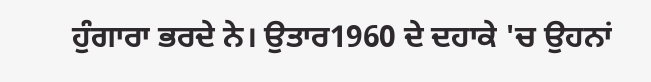ਹੁੰਗਾਰਾ ਭਰਦੇ ਨੇ। ਉਤਾਰ1960 ਦੇ ਦਹਾਕੇ 'ਚ ਉਹਨਾਂ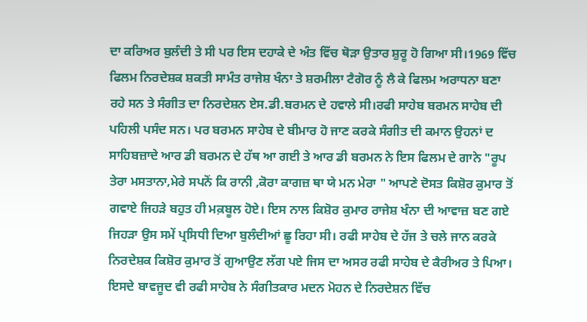ਦਾ ਕਰਿਅਰ ਬੁਲੰਦੀ ਤੇ ਸੀ ਪਰ ਇਸ ਦਹਾਕੇ ਦੇ ਅੰਤ ਵਿੱਚ ਥੋੜਾ ਉਤਾਰ ਸ਼ੁਰੂ ਹੋ ਗਿਆ ਸੀ।1969 ਵਿੱਚ ਫਿਲਮ ਨਿਰਦੇਸ਼ਕ ਸ਼ਕਤੀ ਸਾਮੰਤ ਰਾਜੇਸ਼ ਖੰਨਾ ਤੇ ਸ਼ਰਮੀਲਾ ਟੈਗੋਰ ਨੂੰ ਲੈ ਕੇ ਫਿਲਮ ਅਰਾਧਨਾ ਬਣਾ ਰਹੇ ਸਨ ਤੇ ਸੰਗੀਤ ਦਾ ਨਿਰਦੇਸ਼ਨ ਏਸ.ਡੀ.ਬਰਮਨ ਦੇ ਹਵਾਲੇ ਸੀ।ਰਫੀ ਸਾਹੇਬ ਬਰਮਨ ਸਾਹੇਬ ਦੀ ਪਹਿਲੀ ਪਸੰਦ ਸਨ। ਪਰ ਬਰਮਨ ਸਾਹੇਬ ਦੇ ਬੀਮਾਰ ਹੋ ਜਾਣ ਕਰਕੇ ਸੰਗੀਤ ਦੀ ਕਮਾਨ ਉਹਨਾਂ ਦ ਸਾਹਿਬਜ਼ਾਦੇ ਆਰ ਡੀ ਬਰਮਨ ਦੇ ਹੱਥ ਆ ਗਈ ਤੇ ਆਰ ਡੀ ਬਰਮਨ ਨੇ ਇਸ ਫਿਲਮ ਦੇ ਗਾਨੇ "ਰੂਪ ਤੇਰਾ ਮਸਤਾਨਾ,ਮੇਰੇ ਸਪਨੋਂ ਕਿ ਰਾਨੀ ,ਕੋਰਾ ਕਾਗਜ਼ ਥਾ ਯੇ ਮਨ ਮੇਰਾ " ਆਪਣੇ ਦੋਸਤ ਕਿਸ਼ੋਰ ਕੁਮਾਰ ਤੋਂ ਗਵਾਏ ਜਿਹੜੇ ਬਹੁਤ ਹੀ ਮਕ਼ਬੂਲ ਹੋਏ। ਇਸ ਨਾਲ ਕਿਸ਼ੋਰ ਕੁਮਾਰ ਰਾਜੇਸ਼ ਖੰਨਾ ਦੀ ਆਵਾਜ਼ ਬਣ ਗਏ ਜਿਹੜਾ ਉਸ ਸਮੇਂ ਪ੍ਰਸਿਧੀ ਦਿਆ ਬੁਲੰਦੀਆਂ ਛੂ ਰਿਹਾ ਸੀ। ਰਫੀ ਸਾਹੇਬ ਦੇ ਹੱਜ ਤੇ ਚਲੇ ਜਾਨ ਕਰਕੇ ਨਿਰਦੇਸ਼ਕ ਕਿਸ਼ੋਰ ਕੁਮਾਰ ਤੋਂ ਗੁਆਉਣ ਲੱਗ ਪਏ ਜਿਸ ਦਾ ਅਸਰ ਰਫੀ ਸਾਹੇਬ ਦੇ ਕੈਰੀਅਰ ਤੇ ਪਿਆ। ਇਸਦੇ ਬਾਵਜੂਦ ਵੀ ਰਫੀ ਸਾਹੇਬ ਨੇ ਸੰਗੀਤਕਾਰ ਮਦਨ ਮੋਹਨ ਦੇ ਨਿਰਦੇਸ਼ਨ ਵਿੱਚ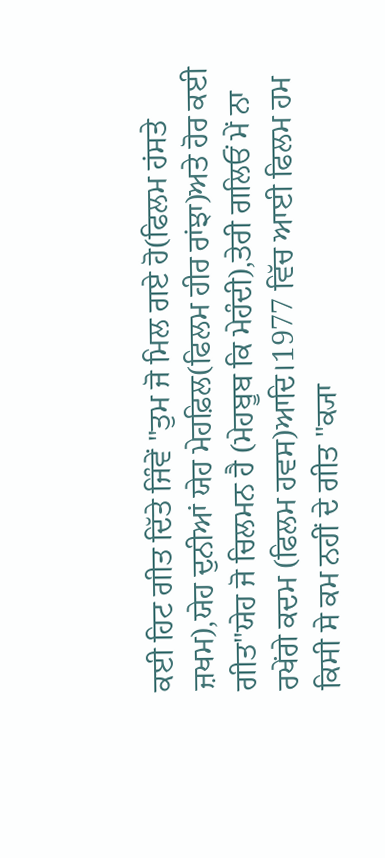ਕਈ ਹਿਟ ਗੀਤ ਦਿੱਤੇ ਜਿੰਵੇਂ "ਤੁਮ ਜੋ ਮਿਲ ਗਏ ਹੋ(ਫਿਲਮ ਹਂਸਤੇ ਜ਼ਖਮ),ਯੇਹ ਦੁਨੀਆਂ ਯੇਹ ਮੇਹਫ਼ਿਲ(ਫਿਲਮ ਹੀਰ ਰਾਂਝਾ)ਅਤੇ ਹੋਰ ਕਈ ਗੀਤ"ਯੇਹ ਜੋ ਚਿਲਮਨ ਹੈ (ਮੇਹਬੂਬ ਕਿ ਮੇਹੰਦੀ),ਤੇਰੀ ਗਲਿਓਂ ਮੇਂ ਨਾ ਰਖੇਂਗੇ ਕਦਮ (ਫਿਲਮ ਹਵਸ)ਆਦਿ।1977 ਵਿੱਚ ਆਈ ਫਿਲਮ ਹਮ ਕਿਸੀ ਸੇ ਕਮ ਨਹੀਂ ਦੇ ਗੀਤ "ਕ੍ਯਾ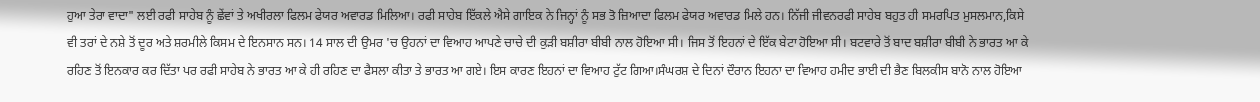ਹੁਆ ਤੇਰਾ ਵਾਦਾ" ਲਈ ਰਫੀ ਸਾਹੇਬ ਨੂੰ ਛੇਂਵਾਂ ਤੇ ਅਖੀਰਲਾ ਫਿਲਮ ਫੇਯਰ ਅਵਾਰਡ ਮਿਲਿਆ। ਰਫੀ ਸਾਹੇਬ ਇੱਕਲੇ ਐਸੇ ਗਾਇਕ ਨੇ ਜਿਨ੍ਹਾਂ ਨੂੰ ਸਭ ਤੋ ਜ਼ਿਆਦਾ ਫਿਲਮ ਫੇਯਰ ਅਵਾਰਡ ਮਿਲੇ ਹਨ। ਨਿੱਜੀ ਜੀਵਨਰਫੀ ਸਾਹੇਬ ਬਹੁਤ ਹੀ ਸਮਰਪਿਤ ਮੁਸਲਮਾਨ,ਕਿਸੇ ਵੀ ਤਰਾਂ ਦੇ ਨਸ਼ੇ ਤੋਂ ਦੂਰ ਅਤੇ ਸ਼ਰਮੀਲੇ ਕਿਸਮ ਦੇ ਇਨਸਾਨ ਸਨ। 14 ਸਾਲ ਦੀ ਉਮਰ 'ਚ ਉਹਨਾਂ ਦਾ ਵਿਆਹ ਆਪਣੇ ਚਾਚੇ ਦੀ ਕੁੜੀ ਬਸ਼ੀਰਾ ਬੀਬੀ ਨਾਲ ਹੋਇਆ ਸੀ। ਜਿਸ ਤੋਂ ਇਹਨਾਂ ਦੇ ਇੱਕ ਬੇਟਾ ਹੋਇਆ ਸੀ। ਬਟਵਾਰੇ ਤੋਂ ਬਾਦ ਬਸ਼ੀਰਾ ਬੀਬੀ ਨੇ ਭਾਰਤ ਆ ਕੇ ਰਹਿਣ ਤੋਂ ਇਨਕਾਰ ਕਰ ਦਿੱਤਾ ਪਰ ਰਫੀ ਸਾਹੇਬ ਨੇ ਭਾਰਤ ਆ ਕੇ ਹੀ ਰਹਿਣ ਦਾ ਫੈਸਲਾ ਕੀਤਾ ਤੇ ਭਾਰਤ ਆ ਗਏ। ਇਸ ਕਾਰਣ ਇਹਨਾਂ ਦਾ ਵਿਆਹ ਟੁੱਟ ਗਿਆ।ਸੰਘਰਸ਼ ਦੇ ਦਿਨਾਂ ਦੌਰਾਨ ਇਹਨਾ ਦਾ ਵਿਆਹ ਹਮੀਦ ਭਾਈ ਦੀ ਭੈਣ ਬਿਲਕੀਸ ਬਾਨੋ ਨਾਲ ਹੋਇਆ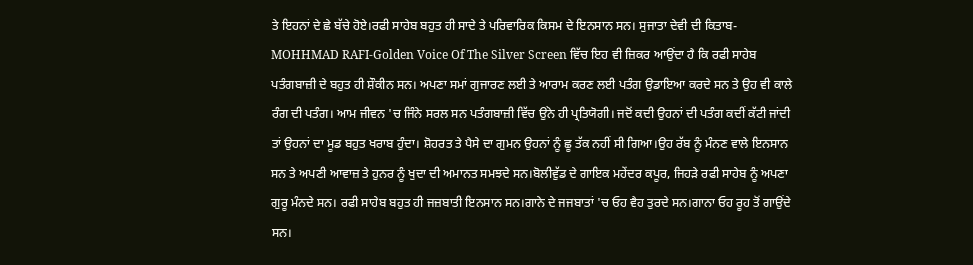ਤੇ ਇਹਨਾਂ ਦੇ ਛੇ ਬੱਚੇ ਹੋਏ।ਰਫੀ ਸਾਹੇਬ ਬਹੁਤ ਹੀ ਸਾਦੇ ਤੇ ਪਰਿਵਾਰਿਕ ਕਿਸਮ ਦੇ ਇਨਸਾਨ ਸਨ। ਸੁਜਾਤਾ ਦੇਵੀ ਦੀ ਕਿਤਾਬ-MOHHMAD RAFI-Golden Voice Of The Silver Screen ਵਿੱਚ ਇਹ ਵੀ ਜ਼ਿਕਰ ਆਉਂਦਾ ਹੈ ਕਿ ਰਫੀ ਸਾਹੇਬ ਪਤੰਗਬਾਜ਼ੀ ਦੇ ਬਹੁਤ ਹੀ ਸ਼ੌਕੀਨ ਸਨ। ਅਪਣਾ ਸਮਾਂ ਗੁਜਾਰਣ ਲਈ ਤੇ ਆਰਾਮ ਕਰਣ ਲਈ ਪਤੰਗ ਉਡਾਇਆ ਕਰਦੇ ਸਨ ਤੇ ਉਹ ਵੀ ਕਾਲੇ ਰੰਗ ਦੀ ਪਤੰਗ। ਆਮ ਜੀਵਨ 'ਚ ਜਿੰਨੇ ਸਰਲ ਸਨ ਪਤੰਗਬਾਜ਼ੀ ਵਿੱਚ ਉਂਨੇ ਹੀ ਪ੍ਰਤਿਯੋਗੀ। ਜਦੋਂ ਕਦੀ ਉਹਨਾਂ ਦੀ ਪਤੰਗ ਕਦੀਂ ਕੱਟੀ ਜਾਂਦੀ ਤਾਂ ਉਹਨਾਂ ਦਾ ਮੂਡ ਬਹੁਤ ਖਰਾਬ ਹੁੰਦਾ। ਸ਼ੋਹਰਤ ਤੇ ਪੈਸੇ ਦਾ ਗੁਮਨ ਉਹਨਾਂ ਨੂੰ ਛੂ ਤੱਕ ਨਹੀਂ ਸੀ ਗਿਆ।ਉਹ ਰੱਬ ਨੂੰ ਮੰਨਣ ਵਾਲੇ ਇਨਸਾਨ ਸਨ ਤੇ ਅਪਣੀ ਆਵਾਜ਼ ਤੇ ਹੁਨਰ ਨੂੰ ਖੁਦਾ ਦੀ ਅਮਾਨਤ ਸਮਝਦੇ ਸਨ।ਬੋਲੀਵੁੱਡ ਦੇ ਗਾਇਕ ਮਹੇਂਦਰ ਕਪੂਰ, ਜਿਹੜੇ ਰਫੀ ਸਾਹੇਬ ਨੂੰ ਅਪਣਾ ਗੁਰੂ ਮੰਨਦੇ ਸਨ। ਰਫੀ ਸਾਹੇਬ ਬਹੁਤ ਹੀ ਜਜ਼ਬਾਤੀ ਇਨਸਾਨ ਸਨ।ਗਾਨੇ ਦੇ ਜਜਬਾਤਾਂ 'ਚ ਓਹ ਵੈਹ ਤੁਰਦੇ ਸਨ।ਗਾਨਾ ਓਹ ਰੂਹ ਤੋਂ ਗਾਉਂਦੇ ਸਨ।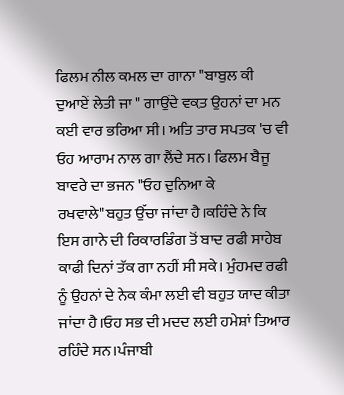ਫਿਲਮ ਨੀਲ ਕਮਲ ਦਾ ਗਾਨਾ "ਬਾਬੁਲ ਕੀ ਦੁਆਏਂ ਲੇਤੀ ਜਾ " ਗਾਉਂਦੇ ਵਕ਼ਤ ਉਹਨਾਂ ਦਾ ਮਨ ਕਈ ਵਾਰ ਭਰਿਆ ਸੀ। ਅਤਿ ਤਾਰ ਸਪਤਕ 'ਚ ਵੀ ਓਹ ਆਰਾਮ ਨਾਲ ਗਾ ਲੈਂਦੇ ਸਨ। ਫਿਲਮ ਬੈਜੂ ਬਾਵਰੇ ਦਾ ਭਜਨ "ਓਹ ਦੁਨਿਆ ਕੇ ਰਖਵਾਲੇ"ਬਹੁਤ ਉੱਚਾ ਜਾਂਦਾ ਹੈ।ਕਹਿੰਦੇ ਨੇ ਕਿ ਇਸ ਗਾਨੇ ਦੀ ਰਿਕਾਰਡਿੰਗ ਤੋਂ ਬਾਦ ਰਫੀ ਸਾਹੇਬ ਕਾਫੀ ਦਿਨਾਂ ਤੱਕ ਗਾ ਨਹੀਂ ਸੀ ਸਕੇ। ਮੁੰਹਮਦ ਰਫੀ ਨੂੰ ਉਹਨਾਂ ਦੇ ਨੇਕ ਕੰਮਾ ਲਈ ਵੀ ਬਹੁਤ ਯਾਦ ਕੀਤਾ ਜਾਂਦਾ ਹੈ।ਓਹ ਸਭ ਦੀ ਮਦਦ ਲਈ ਹਮੇਸ਼ਾਂ ਤਿਆਰ ਰਹਿੰਦੇ ਸਨ।ਪੰਜਾਬੀ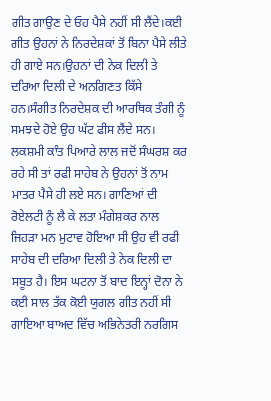ਗੀਤ ਗਾਉਣ ਦੇ ਓਹ ਪੈਸੇ ਨਹੀਂ ਸੀ ਲੈਂਦੇ।ਕਈ ਗੀਤ ਉਹਨਾਂ ਨੇ ਨਿਰਦੇਸ਼ਕਾਂ ਤੋਂ ਬਿਨਾ ਪੈਸੇ ਲੀਤੇ ਹੀ ਗਾਏ ਸਨ।ਉਹਨਾਂ ਦੀ ਨੇਕ ਦਿਲੀ ਤੇ ਦਰਿਆ ਦਿਲੀ ਦੇ ਅਨਗਿਣਤ ਕਿੱਸੇ ਹਨ।ਸੰਗੀਤ ਨਿਰਦੇਸ਼ਕ ਦੀ ਆਰਥਿਕ ਤੰਗੀ ਨੂੰ ਸਮਝਦੇ ਹੋਏ ਉਹ ਘੱਟ ਫੀਸ ਲੈਂਦੇ ਸਨ। ਲਕਸ਼ਮੀ ਕਾੰਤ ਪਿਆਰੇ ਲਾਲ ਜਦੋਂ ਸੰਘਰਸ਼ ਕਰ ਰਹੇ ਸੀ ਤਾਂ ਰਫੀ ਸਾਹੇਬ ਨੇ ਉਹਨਾਂ ਤੋਂ ਨਾਮ ਮਾਤਰ ਪੈਸੇ ਹੀ ਲਏ ਸਨ। ਗਾਣਿਆਂ ਦੀ ਰੋਏਲਟੀ ਨੂੰ ਲੈ ਕੇ ਲਤਾ ਮੰਗੇਸ਼ਕਰ ਨਾਲ ਜਿਹੜਾ ਮਨ ਮੁਟਾਵ ਹੋਇਆ ਸੀ ਉਹ ਵੀ ਰਫੀ ਸਾਹੇਬ ਦੀ ਦਰਿਆ ਦਿਲੀ ਤੇ ਨੇਕ ਦਿਲੀ ਦਾ ਸਬੂਤ ਹੈ। ਇਸ ਘਟਨਾ ਤੋਂ ਬਾਦ ਇਨ੍ਹਾਂ ਦੋਨਾ ਨੇ ਕਈ ਸਾਲ ਤੱਕ ਕੋਈ ਯੁਗਲ ਗੀਤ ਨਹੀਂ ਸੀ ਗਾਇਆ ਬਾਅਦ ਵਿੱਚ ਅਭਿਨੇਤਰੀ ਨਰਗਿਸ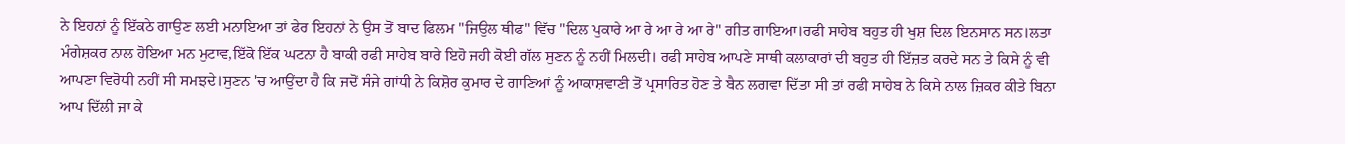ਨੇ ਇਹਨਾਂ ਨੂੰ ਇੱਕਠੇ ਗਾਉਣ ਲਈ ਮਨਾਇਆ ਤਾਂ ਫੇਰ ਇਹਨਾਂ ਨੇ ਉਸ ਤੋਂ ਬਾਦ ਫਿਲਮ "ਜਿਉਲ ਥੀਫ" ਵਿੱਚ "ਦਿਲ ਪੁਕਾਰੇ ਆ ਰੇ ਆ ਰੇ ਆ ਰੇ" ਗੀਤ ਗਾਇਆ।ਰਫੀ ਸਾਹੇਬ ਬਹੁਤ ਹੀ ਖੁਸ਼ ਦਿਲ ਇਨਸਾਨ ਸਨ।ਲਤਾ ਮੰਗੇਸ਼ਕਰ ਨਾਲ ਹੋਇਆ ਮਨ ਮੁਟਾਵ,ਇੱਕੋ ਇੱਕ ਘਟਨਾ ਹੈ ਬਾਕੀ ਰਫੀ ਸਾਹੇਬ ਬਾਰੇ ਇਹੋ ਜਹੀ ਕੋਈ ਗੱਲ ਸੁਣਨ ਨੂੰ ਨਹੀਂ ਮਿਲਦੀ। ਰਫੀ ਸਾਹੇਬ ਆਪਣੇ ਸਾਥੀ ਕਲਾਕਾਰਾਂ ਦੀ ਬਹੁਤ ਹੀ ਇੱਜ਼ਤ ਕਰਦੇ ਸਨ ਤੇ ਕਿਸੇ ਨੂੰ ਵੀ ਆਪਣਾ ਵਿਰੋਧੀ ਨਹੀਂ ਸੀ ਸਮਝਦੇ।ਸੁਣਨ 'ਚ ਆਉਂਦਾ ਹੈ ਕਿ ਜਦੋਂ ਸੰਜੇ ਗਾਂਧੀ ਨੇ ਕਿਸ਼ੋਰ ਕੁਮਾਰ ਦੇ ਗਾਣਿਆਂ ਨੂੰ ਆਕਾਸ਼ਵਾਣੀ ਤੋਂ ਪ੍ਰਸਾਰਿਤ ਹੋਣ ਤੇ ਬੈਨ ਲਗਵਾ ਦਿੱਤਾ ਸੀ ਤਾਂ ਰਫੀ ਸਾਹੇਬ ਨੇ ਕਿਸੇ ਨਾਲ ਜ਼ਿਕਰ ਕੀਤੇ ਬਿਨਾ ਆਪ ਦਿੱਲੀ ਜਾ ਕੇ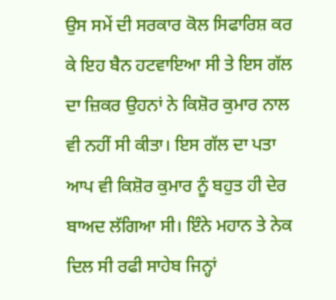ਉਸ ਸਮੇਂ ਦੀ ਸਰਕਾਰ ਕੋਲ ਸਿਫਾਰਿਸ਼ ਕਰ ਕੇ ਇਹ ਬੈਨ ਹਟਵਾਇਆ ਸੀ ਤੇ ਇਸ ਗੱਲ ਦਾ ਜ਼ਿਕਰ ਉਹਨਾਂ ਨੇ ਕਿਸ਼ੋਰ ਕੁਮਾਰ ਨਾਲ ਵੀ ਨਹੀਂ ਸੀ ਕੀਤਾ। ਇਸ ਗੱਲ ਦਾ ਪਤਾ ਆਪ ਵੀ ਕਿਸ਼ੋਰ ਕੁਮਾਰ ਨੂੰ ਬਹੁਤ ਹੀ ਦੇਰ ਬਾਅਦ ਲੱਗਿਆ ਸੀ। ਇੰਨੇ ਮਹਾਨ ਤੇ ਨੇਕ ਦਿਲ ਸੀ ਰਫੀ ਸਾਹੇਬ ਜਿਨ੍ਹਾਂ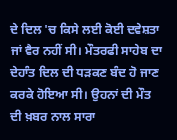ਦੇ ਦਿਲ 'ਚ ਕਿਸੇ ਲਈ ਕੋਈ ਦਵੇਸ਼ਤਾ ਜਾਂ ਵੈਰ ਨਹੀਂ ਸੀ। ਮੌਤਰਫੀ ਸਾਹੇਬ ਦਾ ਦੇਹਾੰਤ ਦਿਲ ਦੀ ਧੜਕਣ ਬੰਦ ਹੋ ਜਾਣ ਕਰਕੇ ਹੋਇਆ ਸੀ। ਉਹਨਾਂ ਦੀ ਮੌਤ ਦੀ ਖ਼ਬਰ ਨਾਲ ਸਾਰਾ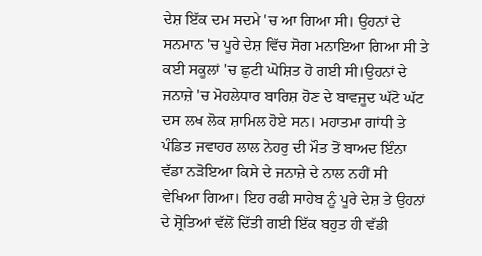ਦੇਸ਼ ਇੱਕ ਦਮ ਸਦਮੇ 'ਚ ਆ ਗਿਆ ਸੀ। ਉਹਨਾਂ ਦੇ ਸਨਮਾਨ 'ਚ ਪੂਰੇ ਦੇਸ਼ ਵਿੱਚ ਸੋਗ ਮਨਾਇਆ ਗਿਆ ਸੀ ਤੇ ਕਈ ਸਕੂਲਾਂ 'ਚ ਛੁਟੀ ਘੋਸ਼ਿਤ ਹੋ ਗਈ ਸੀ।ਉਹਨਾਂ ਦੇ ਜਨਾਜ਼ੇ 'ਚ ਮੋਹਲੇਧਾਰ ਬਾਰਿਸ਼ ਹੋਣ ਦੇ ਬਾਵਜੂਦ ਘੱਟੋ ਘੱਟ ਦਸ ਲਖ ਲੋਕ ਸ਼ਾਮਿਲ ਹੋਏ ਸਨ। ਮਹਾਤਮਾ ਗਾਂਧੀ ਤੇ ਪੰਡਿਤ ਜਵਾਹਰ ਲਾਲ ਨੇਹਰੁ ਦੀ ਮੌਤ ਤੋਂ ਬਾਅਦ ਇੰਨਾ ਵੱਡਾ ਨੜੋਇਆ ਕਿਸੇ ਦੇ ਜਨਾਜ਼ੇ ਦੇ ਨਾਲ ਨਹੀਂ ਸੀ ਵੇਖਿਆ ਗਿਆ। ਇਹ ਰਫੀ ਸਾਹੇਬ ਨੂੰ ਪੂਰੇ ਦੇਸ਼ ਤੇ ਉਹਨਾਂ ਦੇ ਸ਼੍ਰੋਤਿਆਂ ਵੱਲੋਂ ਦਿੱਤੀ ਗਈ ਇੱਕ ਬਹੁਤ ਹੀ ਵੱਡੀ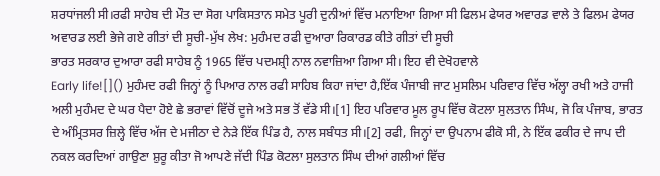ਸ਼ਰਧਾਂਜਲੀ ਸੀ।ਰਫੀ ਸਾਹੇਬ ਦੀ ਮੌਤ ਦਾ ਸੋਗ ਪਾਕਿਸਤਾਨ ਸਮੇਤ ਪੂਰੀ ਦੁਨੀਆਂ ਵਿੱਚ ਮਨਾਇਆ ਗਿਆ ਸੀ ਫਿਲਮ ਫੇਯਰ ਅਵਾਰਡ ਵਾਲੇ ਤੇ ਫਿਲਮ ਫੇਯਰ ਅਵਾਰਡ ਲਈ ਭੇਜੇ ਗਏ ਗੀਤਾਂ ਦੀ ਸੂਚੀ-ਮੁੱਖ ਲੇਖ: ਮੁਹੰਮਦ ਰਫੀ ਦੁਆਰਾ ਰਿਕਾਰਡ ਕੀਤੇ ਗੀਤਾਂ ਦੀ ਸੂਚੀ
ਭਾਰਤ ਸਰਕਾਰ ਦੁਆਰਾ ਰਫੀ ਸਾਹੇਬ ਨੂੰ 1965 ਵਿੱਚ ਪਦਮਸ਼੍ਰੀ ਨਾਲ ਨਵਾਜ਼ਿਆ ਗਿਆ ਸੀ। ਇਹ ਵੀ ਦੇਖੋਹਵਾਲੇ
Early life![]() ਮੁਹੰਮਦ ਰਫੀ ਜਿਨ੍ਹਾਂ ਨੂੰ ਪਿਆਰ ਨਾਲ ਰਫੀ ਸਾਹਿਬ ਕਿਹਾ ਜਾਂਦਾ ਹੈ,ਇੱਕ ਪੰਜਾਬੀ ਜਾਟ ਮੁਸਲਿਮ ਪਰਿਵਾਰ ਵਿੱਚ ਅੱਲ੍ਹਾ ਰਖੀ ਅਤੇ ਹਾਜੀ ਅਲੀ ਮੁਹੰਮਦ ਦੇ ਘਰ ਪੈਦਾ ਹੋਏ ਛੇ ਭਰਾਵਾਂ ਵਿੱਚੋਂ ਦੂਜੇ ਅਤੇ ਸਭ ਤੋਂ ਵੱਡੇ ਸੀ।[1] ਇਹ ਪਰਿਵਾਰ ਮੂਲ ਰੂਪ ਵਿੱਚ ਕੋਟਲਾ ਸੁਲਤਾਨ ਸਿੰਘ, ਜੋ ਕਿ ਪੰਜਾਬ, ਭਾਰਤ ਦੇ ਅੰਮ੍ਰਿਤਸਰ ਜ਼ਿਲ੍ਹੇ ਵਿੱਚ ਅੱਜ ਦੇ ਮਜੀਠਾ ਦੇ ਨੇੜੇ ਇੱਕ ਪਿੰਡ ਹੈ, ਨਾਲ ਸਬੰਧਤ ਸੀ।[2] ਰਫੀ, ਜਿਨ੍ਹਾਂ ਦਾ ਉਪਨਾਮ ਫੀਕੋ ਸੀ, ਨੇ ਇੱਕ ਫਕੀਰ ਦੇ ਜਾਪ ਦੀ ਨਕਲ ਕਰਦਿਆਂ ਗਾਉਣਾ ਸ਼ੁਰੂ ਕੀਤਾ ਜੋ ਆਪਣੇ ਜੱਦੀ ਪਿੰਡ ਕੋਟਲਾ ਸੁਲਤਾਨ ਸਿੰਘ ਦੀਆਂ ਗਲੀਆਂ ਵਿੱਚ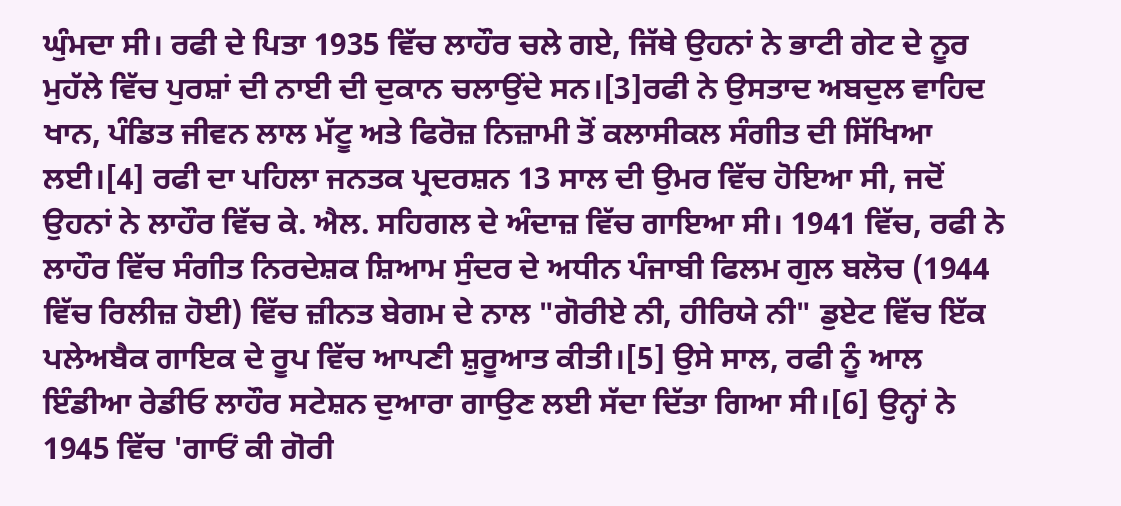ਘੁੰਮਦਾ ਸੀ। ਰਫੀ ਦੇ ਪਿਤਾ 1935 ਵਿੱਚ ਲਾਹੌਰ ਚਲੇ ਗਏ, ਜਿੱਥੇ ਉਹਨਾਂ ਨੇ ਭਾਟੀ ਗੇਟ ਦੇ ਨੂਰ ਮੁਹੱਲੇ ਵਿੱਚ ਪੁਰਸ਼ਾਂ ਦੀ ਨਾਈ ਦੀ ਦੁਕਾਨ ਚਲਾਉਂਦੇ ਸਨ।[3]ਰਫੀ ਨੇ ਉਸਤਾਦ ਅਬਦੁਲ ਵਾਹਿਦ ਖਾਨ, ਪੰਡਿਤ ਜੀਵਨ ਲਾਲ ਮੱਟੂ ਅਤੇ ਫਿਰੋਜ਼ ਨਿਜ਼ਾਮੀ ਤੋਂ ਕਲਾਸੀਕਲ ਸੰਗੀਤ ਦੀ ਸਿੱਖਿਆ ਲਈ।[4] ਰਫੀ ਦਾ ਪਹਿਲਾ ਜਨਤਕ ਪ੍ਰਦਰਸ਼ਨ 13 ਸਾਲ ਦੀ ਉਮਰ ਵਿੱਚ ਹੋਇਆ ਸੀ, ਜਦੋਂ ਉਹਨਾਂ ਨੇ ਲਾਹੌਰ ਵਿੱਚ ਕੇ. ਐਲ. ਸਹਿਗਲ ਦੇ ਅੰਦਾਜ਼ ਵਿੱਚ ਗਾਇਆ ਸੀ। 1941 ਵਿੱਚ, ਰਫੀ ਨੇ ਲਾਹੌਰ ਵਿੱਚ ਸੰਗੀਤ ਨਿਰਦੇਸ਼ਕ ਸ਼ਿਆਮ ਸੁੰਦਰ ਦੇ ਅਧੀਨ ਪੰਜਾਬੀ ਫਿਲਮ ਗੁਲ ਬਲੋਚ (1944 ਵਿੱਚ ਰਿਲੀਜ਼ ਹੋਈ) ਵਿੱਚ ਜ਼ੀਨਤ ਬੇਗਮ ਦੇ ਨਾਲ "ਗੋਰੀਏ ਨੀ, ਹੀਰਿਯੇ ਨੀ" ਡੁਏਟ ਵਿੱਚ ਇੱਕ ਪਲੇਅਬੈਕ ਗਾਇਕ ਦੇ ਰੂਪ ਵਿੱਚ ਆਪਣੀ ਸ਼ੁਰੂਆਤ ਕੀਤੀ।[5] ਉਸੇ ਸਾਲ, ਰਫੀ ਨੂੰ ਆਲ ਇੰਡੀਆ ਰੇਡੀਓ ਲਾਹੌਰ ਸਟੇਸ਼ਨ ਦੁਆਰਾ ਗਾਉਣ ਲਈ ਸੱਦਾ ਦਿੱਤਾ ਗਿਆ ਸੀ।[6] ਉਨ੍ਹਾਂ ਨੇ 1945 ਵਿੱਚ 'ਗਾਓਂ ਕੀ ਗੋਰੀ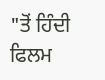"ਤੋਂ ਹਿੰਦੀ ਫਿਲਮ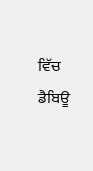ਵਿੱਚ ਡੈਬਿਊ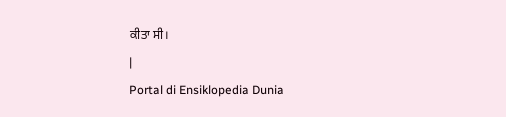ਕੀਤਾ ਸੀ।
|
Portal di Ensiklopedia Dunia